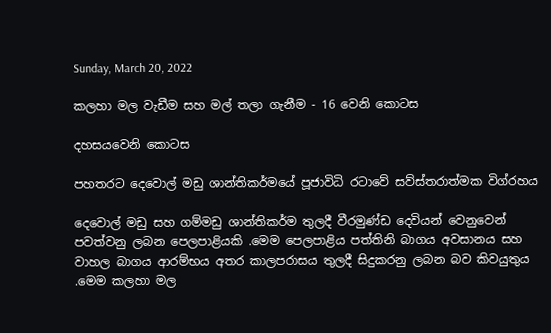Sunday, March 20, 2022

කලහා මල වැඩීම සහ මල් තලා ගැනීම - 16 වෙනි කොටස

දහසයවෙනි කොටස

පහතරට දෙවොල් මඩු ශාන්තිකර්මයේ පූජාවිධි රටාවේ සව්ස්තරාත්මක විග්රහය

දෙවොල් මඩු සහ ගම්මඩු ශාන්තිකර්ම තුලදී වීරමුණ්ඩ දෙවියන් වෙනුවෙන් පවත්වනු ලබන පෙලපාළියකි .මෙම පෙලපාළිය පත්තිනි බාගය අවසානය සහ වාහල බාගය ආරම්භය අතර කාලපරාසය තුලදී සිදුකරනු ලබන බව කිවයුතුය .මෙම කලහා මල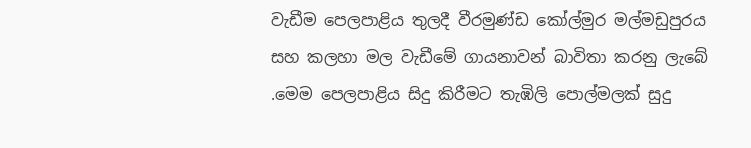වැඩීම පෙලපාළිය තුලදී වීරමුණ්ඩ කෝල්මුර මල්මඩුපුරය සහ කලහා මල වැඩීමේ ගායනාවන් බාවිතා කරනු ලැබේ .මෙම පෙලපාළිය සිදු කිරීමට තැඹිලි පොල්මලක් සුදු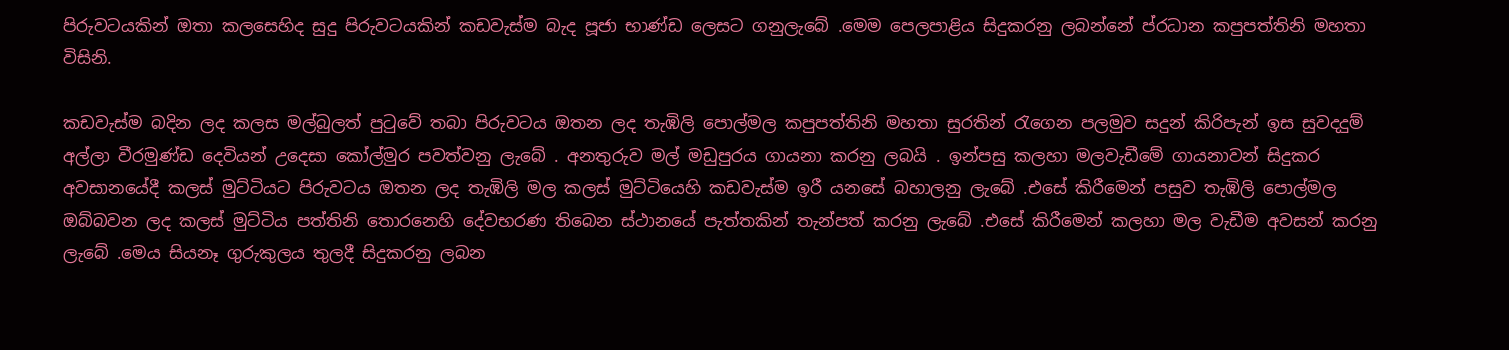පිරුවටයකින් ඔතා කලසෙහිද සුදු පිරුවටයකින් කඩවැස්ම බැද පූජා භාණ්ඩ ලෙසට ගනුලැබේ .මෙම පෙලපාළිය සිදුකරනු ලබන්නේ ප්රධාන කපුපත්තිනි මහතා විසිනි.

කඩවැස්ම බදින ලද කලස මල්බුලත් පුටුවේ තබා පිරුවටය ඔතන ලද තැඹිලි පොල්මල කපුපත්තිනි මහතා සුරතින් රැගෙන පලමුව සදුන් කිරිපැන් ඉස සුවදදුම් අල්ලා වීරමුණ්ඩ දෙවියන් උදෙසා කෝල්මුර පවත්වනු ලැබේ . අනතුරුව මල් මඩුපුරය ගායනා කරනු ලබයි . ඉන්පසු කලහා මලවැඩීමේ ගායනාවන් සිදුකර අවසානයේදී කලස් මුට්ටියට පිරුවටය ඔතන ලද තැඹිලි මල කලස් මුට්ටියෙහි කඩවැස්ම ඉරී යනසේ බහාලනු ලැබේ .එසේ කිරීමෙන් පසුව තැඹිලි පොල්මල ඔබ්බවන ලද කලස් මුට්ටිය පත්තිනි තොරනෙහි දේවභරණ තිබෙන ස්ථානයේ පැත්තකින් තැන්පත් කරනු ලැබේ .එසේ කිරීමෙන් කලහා මල වැඩීම අවසන් කරනු ලැබේ .මෙය සියනෑ ගුරුකුලය තුලදී සිදුකරනු ලබන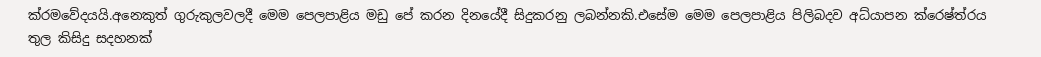ක්රමවේදයයි.අනෙකුත් ගුරුකුලවලදී මෙම පෙලපාළිය මඩු පේ කරන දිනයේදී සිදුකරනු ලබන්නකි.එසේම මෙම පෙලපාළිය පිලිබදව අධ්යාපන ක්රෙෂ්ත්රය තුල කිසිදු සදහනක්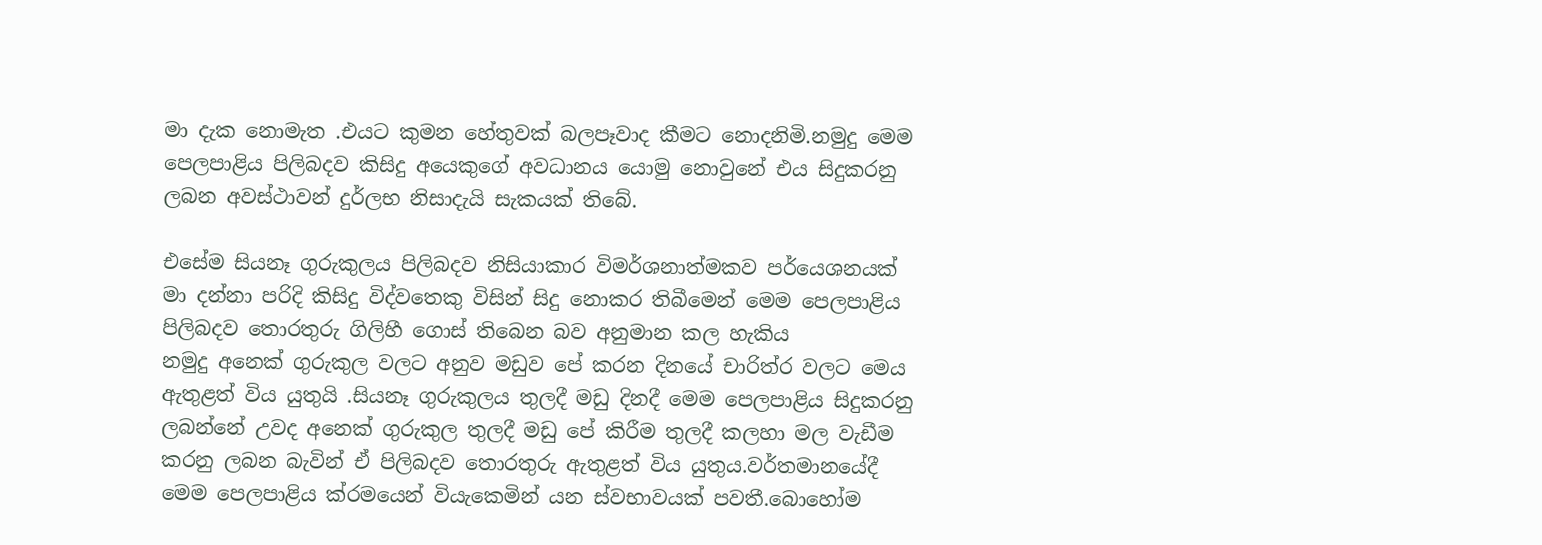මා දැක නොමැත .එයට කුමන හේතුවක් බලපෑවාද කීමට නොදනිමි.නමුදු මෙම පෙලපාළිය පිලිබදව කිසිදු අයෙකුගේ අවධානය යොමු නොවුනේ එය සිදුකරනු ලබන අවස්ථාවන් දුර්ලභ නිසාදැයි සැකයක් තිබේ.

එසේම සියනෑ ගුරුකුලය පිලිබදව නිසියාකාර විමර්ශනාත්මකව පර්යෙශනයක් මා දන්නා පරිදි කිසිදු විද්වතෙකු විසින් සිදු නොකර තිබීමෙන් මෙම පෙලපාළිය පිලිබදව තොරතුරු ගිලිහී ගොස් තිබෙන බව අනුමාන කල හැකිය
නමුදු අනෙක් ගුරුකුල වලට අනුව මඩුව පේ කරන දිනයේ චාරිත්ර වලට මෙය ඇතුළත් විය යුතුයි .සියනෑ ගුරුකුලය තුලදී මඩු දිනදී මෙම පෙලපාළිය සිදුකරනු ලබන්නේ උවද අනෙක් ගුරුකුල තුලදී මඩු පේ කිරීම තුලදී කලහා මල වැඩීම කරනු ලබන බැවින් ඒ පිලිබදව තොරතුරු ඇතුළත් විය යුතුය.වර්තමානයේදී මෙම පෙලපාළිය ක්රමයෙන් වියැකෙමින් යන ස්වභාවයක් පවතී.බොහෝම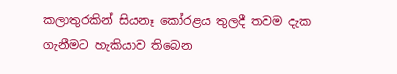කලාතුරකින් සියනෑ කෝරළය තුලදී තවම දැක ගැනීමට හැකියාව තිබෙන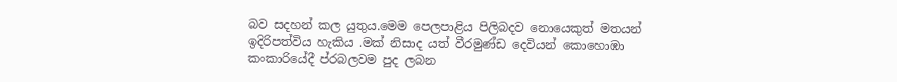බව සදහන් කල යුතුය.මෙම පෙලපාළිය පිලිබදව නොයෙකුත් මතයන් ඉදිරිපත්විය හැකිය .මක් නිසාද යත් වීරමුණ්ඩ දෙවියන් කොහොඹා කංකාරියේදී ප්රබලවම පුද ලබන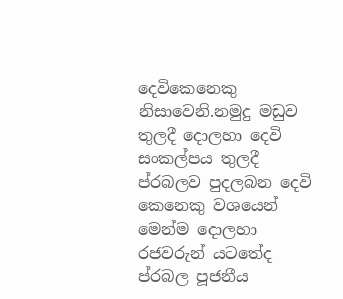දෙවිකෙනෙකු නිසාවෙනි.නමුදු මඩුව තුලදී දොලහා දෙවි සංකල්පය තුලදී ප්රබලව පුදලබන දෙවි කෙනෙකු වශයෙන් මෙන්ම දොලහා රජවරුන් යටතේද ප්රබල පූජනීය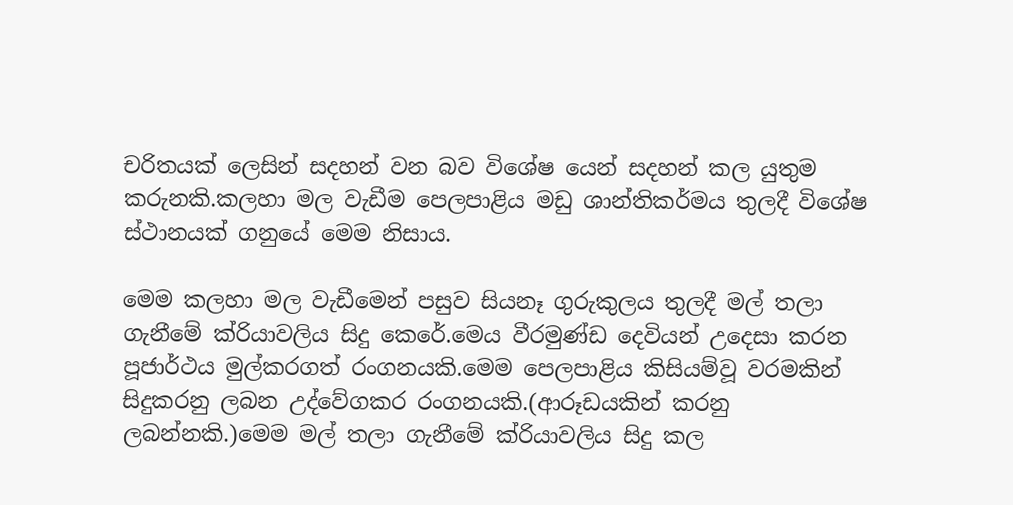චරිතයක් ලෙසින් සදහන් වන බව විශේෂ යෙන් සදහන් කල යුතුම කරුනකි.කලහා මල වැඩීම පෙලපාළිය මඩු ශාන්තිකර්මය තුලදී විශේෂ ස්ථානයක් ගනුයේ මෙම නිසාය.

මෙම කලහා මල වැඩීමෙන් පසුව සියනෑ ගුරුකුලය තුලදී මල් තලා ගැනීමේ ක්රියාවලිය සිදු කෙරේ.මෙය වීරමුණ්ඩ දෙවියන් උදෙසා කරන පූජාර්ථය මුල්කරගත් රංගනයකි.මෙම පෙලපාළිය කිසියම්වූ වරමකින් සිදුකරනු ලබන උද්වේගකර රංගනයකි.(ආරූඩයකින් කරනු ලබන්නකි.)මෙම මල් තලා ගැනීමේ ක්රියාවලිය සිදු කල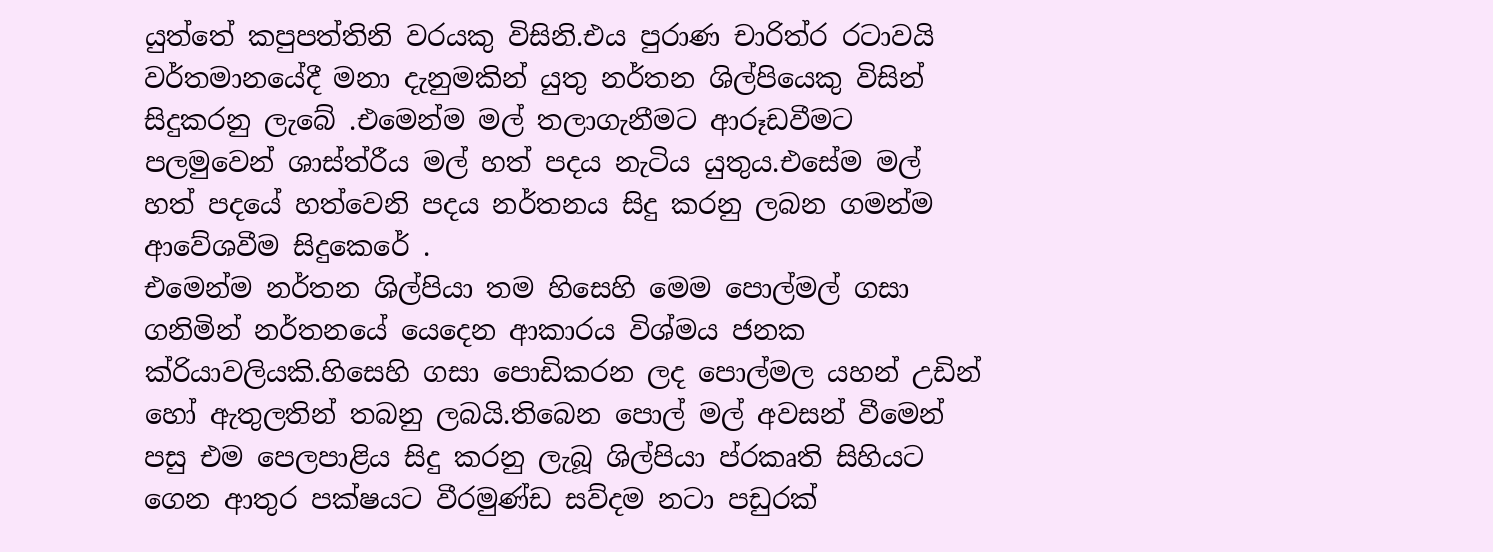යුත්තේ කපුපත්තිනි වරයකු විසිනි.එය පුරාණ චාරිත්ර රටාවයි වර්තමානයේදී මනා දැනුමකින් යුතු නර්තන ශිල්පියෙකු විසින් සිදුකරනු ලැබේ .එමෙන්ම මල් තලාගැනීමට ආරූඩවීමට පලමුවෙන් ශාස්ත්රීය මල් හත් පදය නැටිය යුතුය.එසේම මල් හත් පදයේ හත්වෙනි පදය නර්තනය සිදු කරනු ලබන ගමන්ම ආවේශවීම සිදුකෙරේ .
එමෙන්ම නර්තන ශිල්පියා තම හිසෙහි මෙම පොල්මල් ගසා ගනිමින් නර්තනයේ යෙදෙන ආකාරය විශ්මය ජනක ක්රියාවලියකි.හිසෙහි ගසා පොඩිකරන ලද පොල්මල යහන් උඩින් හෝ ඇතුලතින් තබනු ලබයි.තිබෙන පොල් මල් අවසන් වීමෙන් පසු එම පෙලපාළිය සිදු කරනු ලැබූ ශිල්පියා ප්රකෘති සිහියට ගෙන ආතුර පක්ෂයට වීරමුණ්ඩ සව්දම නටා පඩුරක්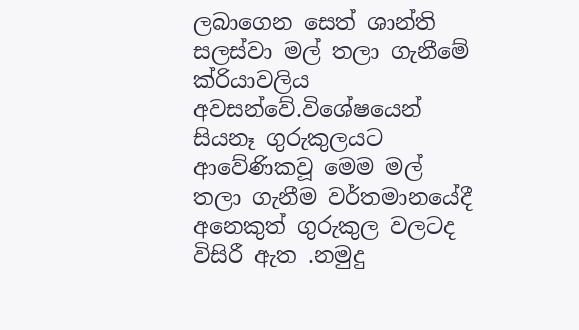ලබාගෙන සෙත් ශාන්ති සලස්වා මල් තලා ගැනීමේ ක්රියාවලිය අවසන්වේ.විශේෂයෙන් සියනෑ ගුරුකුලයට ආවේණිකවූ මෙම මල් තලා ගැනීම වර්තමානයේදී අනෙකුත් ගුරුකුල වලටද විසිරී ඇත .නමුදු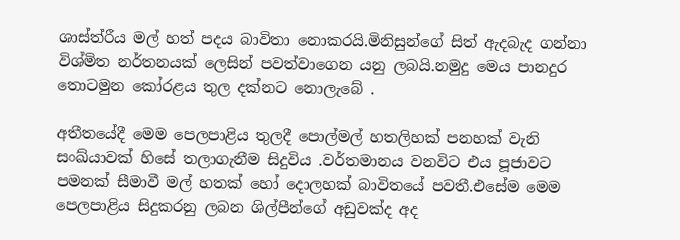ශාස්ත්රීය මල් හත් පදය බාවිතා නොකරයි.මිනිසුන්ගේ සිත් ඇදබැද ගන්නා විශ්මිත නර්තනයක් ලෙසින් පවත්වාගෙන යනු ලබයි.නමුදු මෙය පානදුර තොටමුන කෝරළය තුල දක්නට නොලැබේ .

අතීතයේදී මෙම පෙලපාළිය තුලදී පොල්මල් හතලිහක් පනහක් වැනි සංඛ්යාවක් හිසේ තලාගැනීම සිදුවිය .වර්තමානය වනවිට එය පූජාවට පමනක් සීමාවී මල් හතක් හෝ දොලහක් බාවිතයේ පවතී.එසේම මෙම පෙලපාළිය සිදුකරනු ලබන ශිල්පීන්ගේ අඩුවක්ද අද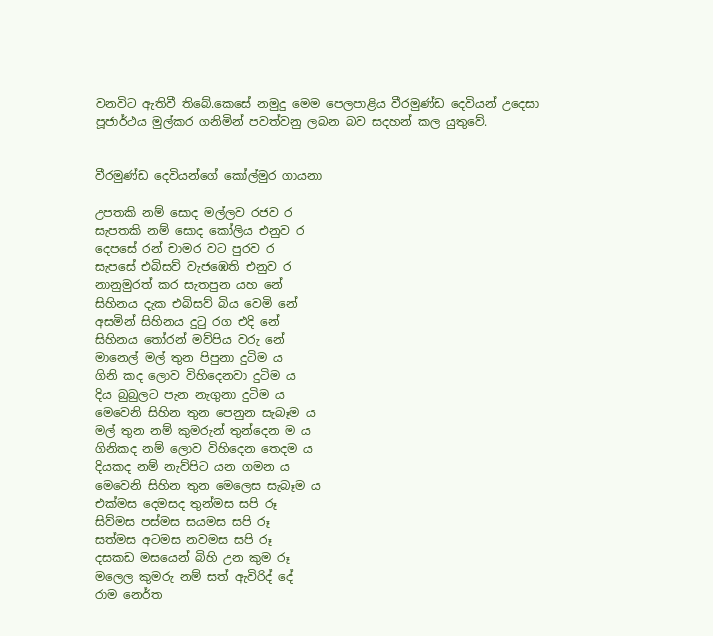වනවිට ඇතිවී තිබේ.කෙසේ නමුදු මෙම පෙලපාළිය වීරමුණ්ඩ දෙවියන් උදෙසා පූජාර්ථය මුල්කර ගනිමින් පවත්වනු ලබන බව සදහන් කල යුතුවේ.


වීරමුණ්ඩ දෙවියන්ගේ කෝල්මුර ගායනා

උපතකි නම් සොද මල්ලව රජව ර
සැපතකි නම් සොද කෝලිය එනුව ර
දෙපසේ රන් චාමර වට පුරව ර
සැපසේ එබිසව් වැජඹෙති එනුව ර
නානුමුරත් කර සැතපුන යහ නේ
සිහිනය දැක එබිසව් බිය වෙමි නේ
අසමින් සිහිනය දුටු රග එදි නේ
සිහිනය තෝරන් මව්පිය වරු නේ
මානෙල් මල් තුන පිපුනා දුටිම ය
ගිනි කද ලොව විහිදෙනවා දුටිම ය
දිය බුබුලට පැන නැගුනා දුටිම ය
මෙවෙනි සිහින තුන පෙනුන සැබෑම ය
මල් තුන නම් කුමරුන් තුන්දෙන ම ය
ගිනිකද නම් ලොව විහිදෙන තෙදම ය
දියකද නම් නැව්පිට යන ගමන ය
මෙවෙනි සිහින තුන මෙලෙස සැබෑම ය
එක්මස දෙමසද තුන්මස සපි රූ
සිව්මස පස්මස සයමස සපි රූ
සත්මස අටමස නවමස සපි රූ
දසකඩ මසයෙන් බිහි උන කුම රූ
මලෙල කුමරු නම් සත් ඇවිරිද් දේ
රාම නෙර්ත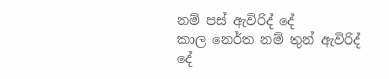නම් පස් ඇවිරිද් දේ
කාල නෙර්ත නම් තුන් ඇවිරිද් දේ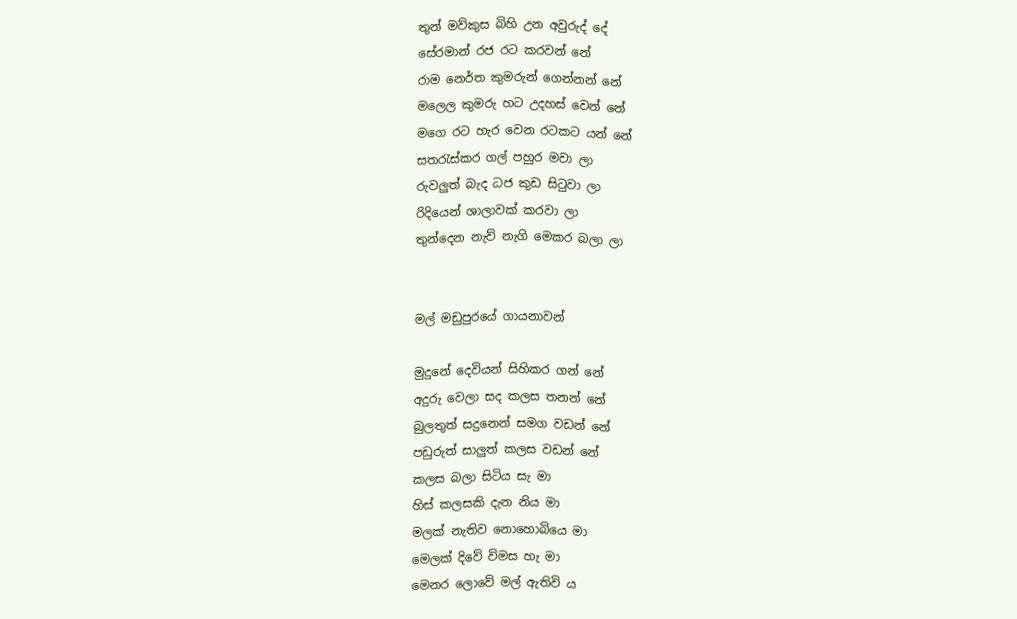තුන් මව්කුස බිහි උන අවුරුද් දේ
සේරමාන් රජ රට කරවන් නේ
රාම නෙර්ත කුමරුන් ගෙන්නන් නේ
මලෙල කුමරු හට උදහස් වෙන් නේ
මගෙ රට හැර වෙන රටකට යන් නේ
සතරැස්කර ගල් පහුර මවා ලා
රුවලුත් බැද ධජ කුඩ සිටුවා ලා
රිදියෙන් ශාලාවක් කරවා ලා
තුන්දෙන නැව් නැගි මෙකර බලා ලා


මල් මඩුපුරයේ ගායනාවන්

මුදුනේ දෙවියන් සිහිකර ගන් නේ
අදුරු වෙලා සද කලස තනන් නේ
බුලතුත් සදුනෙන් සමග වඩන් නේ
පඩුරුත් සාලුත් කලස වඩන් නේ
කලස බලා සිටිය සැ මා
හිස් කලසකි දැන නිය මා
මලක් නැතිව නොහොබියෙ මා
මෙලක් දිවේ විමස හැ මා
මෙනර ලොවේ මල් ඇතිවි ය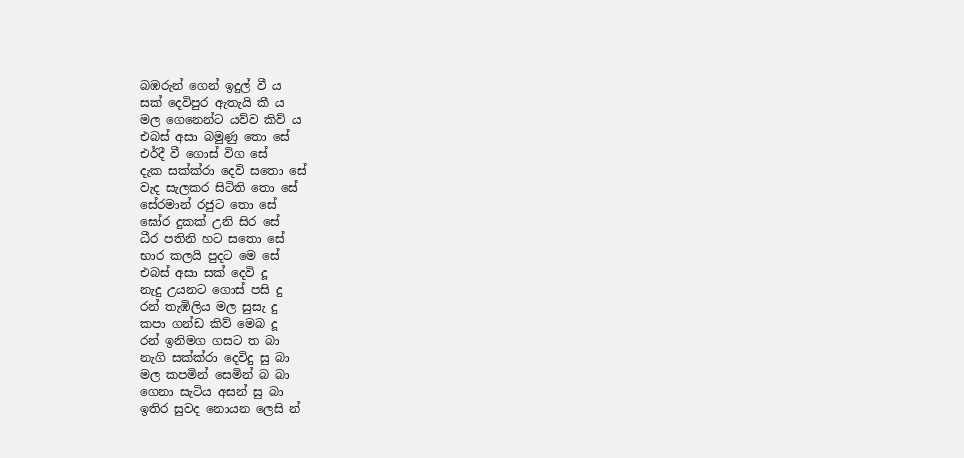බඹරුන් ගෙන් ඉදුල් වී ය
සක් දෙවිපුර ඇතැයි කී ය
මල ගෙනෙන්ට යව්ව කිව් ය
එබස් අසා බමුණු තො සේ
එර්දී වී ගොස් විග සේ
දැක සක්ක්රා දෙවි සතො සේ
වැද සැලකර සිටිති තො සේ
සේරමාන් රජුට තො සේ
ඝෝර දුකක් උනි සිර සේ
ධීර පතිනි හට සතො සේ
භාර කලයි පුදට මෙ සේ
එබස් අසා සක් දෙවි දූ
නැදු උයනට ගොස් පසි දු
රන් තැඹිලිය මල සුසැ දු
කපා ගන්ඩ කිව් මෙබ දූ
රන් ඉනිමග ගසට ත බා
නැගි සක්ක්රා දෙවිදු සු බා
මල කපමින් සෙමින් බ බා
ගෙනා සැටිය අසන් සු බා
ඉතිර සුවද නොයන ලෙසි න්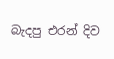බැදපු එරන් දිව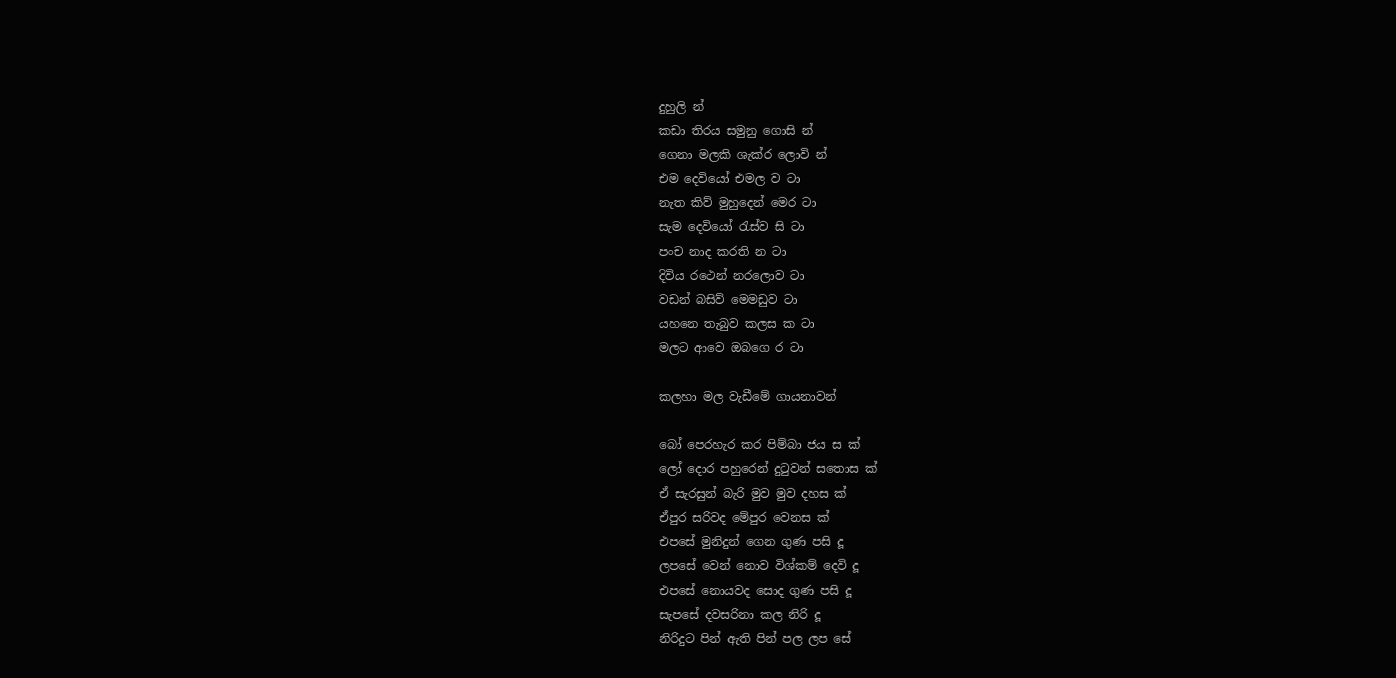දුහුලි න්
කඩා තිරය සමුනු ගොසි න්
ගෙනා මලකි ශැක්ර ලොවි න්
එම දෙවියෝ එමල ව ටා
නැත කිව් මුහුදෙන් මෙර ටා
සැම දෙවියෝ රැස්ව සි ටා
පංච නාද කරති න ටා
දිවිය රථෙන් නරලොව ටා
වඩන් බසිව් මෙමඩුව ටා
යහනෙ තැබුව කලස ක ටා
මලට ආවෙ ඔබගෙ ර ටා

කලහා මල වැඩීමේ ගායනාවන්

බෝ පෙරහැර කර පිම්බා ජය ස ක්
ලෝ දොර පහුරෙන් දුටුවන් සතොස ක්
ඒ සැරසුන් බැරි මුව මුව දහස ක්
ඒපුර සරිවද මේපුර වෙනස ක්
එපසේ මුනිදුන් ගෙන ගුණ පසි දූ
ලපසේ වෙන් නොව විශ්කම් දෙවි දූ
එපසේ නොයවද සොද ගුණ පසි දූ
සැපසේ දවසරිනා කල නිරි දූ
නිරිදුට පින් ඇති පින් පල ලප සේ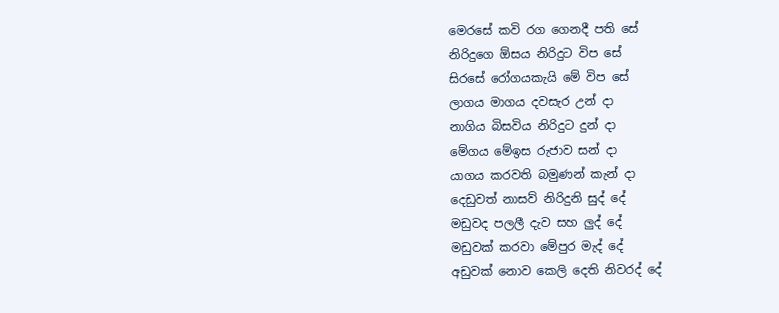මෙරසේ කවි රග ගෙනදී පති සේ
නිරිදුගෙ ඕසය නිරිදුට විප සේ
සිරසේ රෝගයකැයි මේ විප සේ
ලාගය මාගය දවසැර උන් දා
නාගිය බිසවිය නිරිදුට දුන් දා
මේගය මේඉස රුජාව සන් දා
යාගය කරවති බමුණන් කැන් දා
දෙඩුවත් නාසව් නිරිදුනි සුද් දේ
මඩුවද පලලී දැව සහ ලුද් දේ
මඩුවක් කරවා මේපුර මැද් දේ
අඩුවක් නොව කෙලි දෙති නිවරද් දේ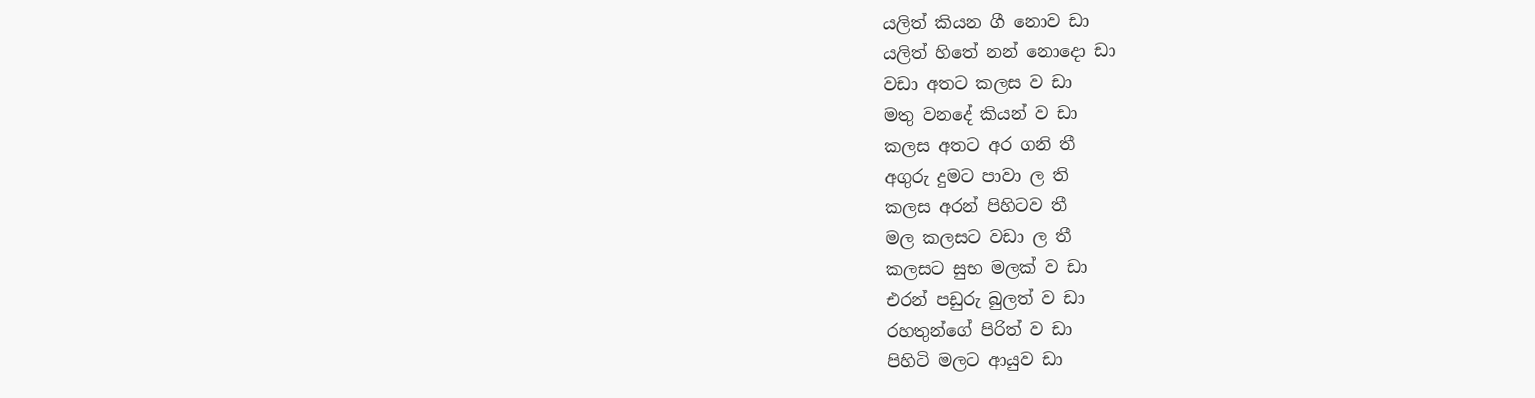යලිත් කියන ගී නොව ඩා
යලිත් හිතේ නන් නොදො ඩා
වඩා අතට කලස ව ඩා
මතු වනදේ කියන් ව ඩා
කලස අතට අර ගනි තී
අගුරු දුමට පාවා ල ති
කලස අරන් පිහිටව තී
මල කලසට වඩා ල තී
කලසට සුභ මලක් ව ඩා
එරන් පඩුරු බුලත් ව ඩා
රහතුන්ගේ පිරිත් ව ඩා
පිහිටි මලට ආයුව ඩා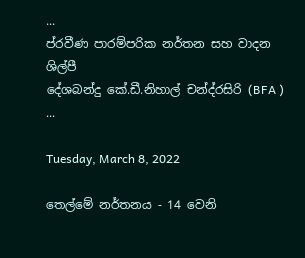...
ප්රවීණ පාරම්පරික නර්තන සහ වාදන ශිල්පී
දේශබන්දු කේ.ඩී.නිහාල් චන්ද්රසිරි (BFA )
...

Tuesday, March 8, 2022

තෙල්මේ නර්තනය - 14 වෙනි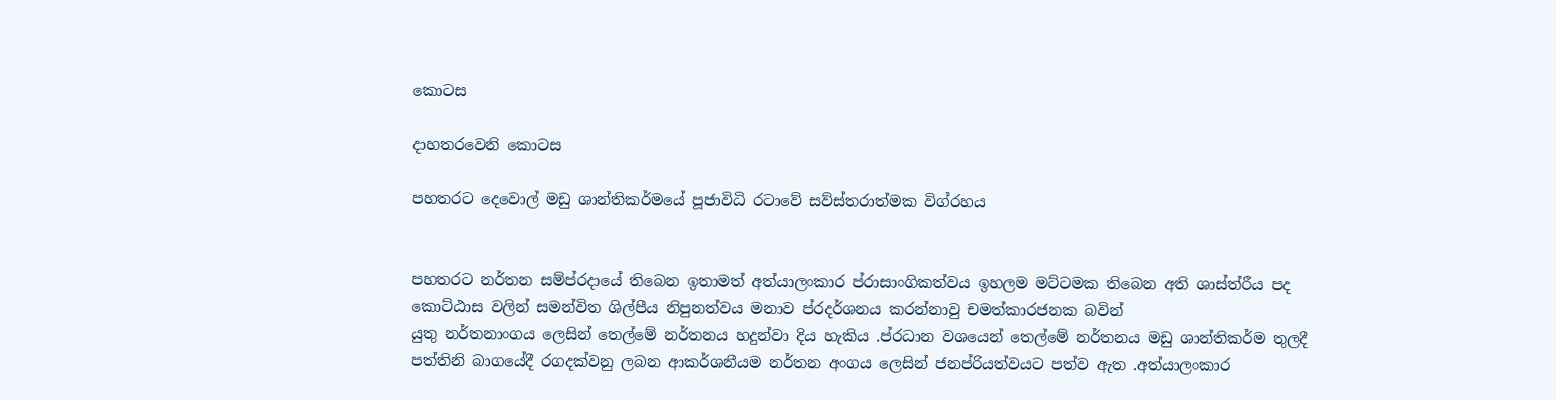කොටස

දාහතරවෙනි කොටස

පහතරට දෙවොල් මඩු ශාන්තිකර්මයේ පූජාවිධි රටාවේ සව්ස්තරාත්මක විග්රහය


පහතරට නර්තන සම්ප්රදායේ තිබෙන ඉතාමත් අත්යාලංකාර ප්රාසාංගිකත්වය ඉහලම මට්ටමක තිබෙන අති ශාස්ත්රීය පද කොට්ඨාස වලින් සමන්විත ශිල්පීය නිපුනත්වය මනාව ප්රදර්ශනය කරන්නාවු චමත්කාරජනක බවින්
යුතු නර්තනාංගය ලෙසින් තෙල්මේ නර්තනය හදුන්වා දිය හැකිය .ප්රධාන වශයෙන් තෙල්මේ නර්තනය මඩු ශාන්තිකර්ම තුලදී පත්තිනි බාගයේදී රගදක්වනු ලබන ආකර්ශනීයම නර්තන අංගය ලෙසින් ජනප්රියත්වයට පත්ව ඇත .අත්යාලංකාර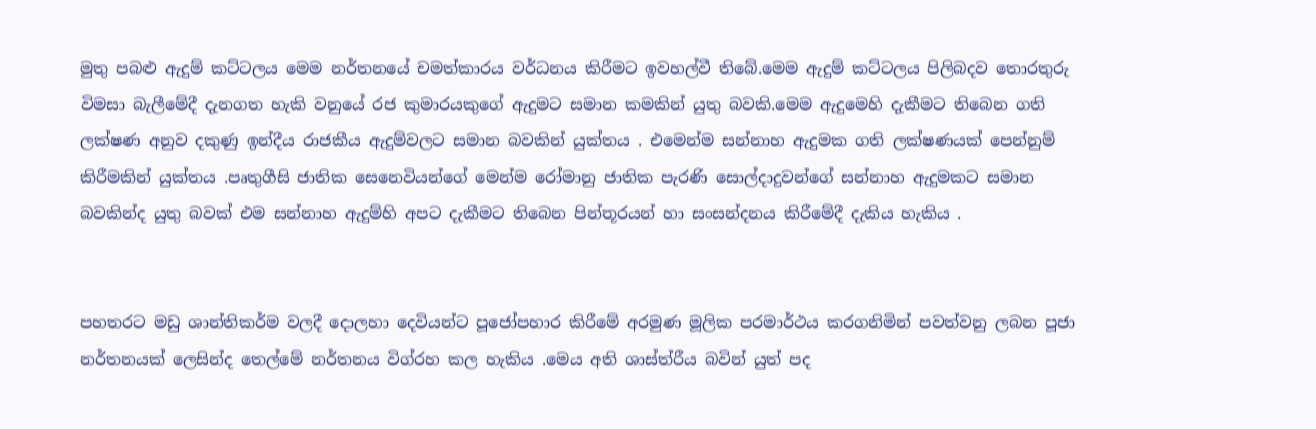මුතු පබළු ඇදුම් කට්ටලය මෙම නර්තනයේ චමත්කාරය වර්ධනය කිරීමට ඉවහල්වී තිබේ.මෙම ඇදුම් කට්ටලය පිලිබදව තොරතුරු විමසා බැලීමේදී දැනගත හැකි වනුයේ රජ කුමාරයකුගේ ඇදුමට සමාන කමකින් යුතු බවකි.මෙම ඇදුමෙහි දැකීමට තිබෙන ගති ලක්ෂණ අනුව දකුණු ඉන්දීය රාජකීය ඇදුම්වලට සමාන බවකින් යුක්තය . එමෙන්ම සන්නාහ ඇදුමක ගති ලක්ෂණයක් පෙන්නුම් කිරීමකින් යුක්තය .පෘතුගීසි ජාතික සෙනෙවියන්ගේ මෙන්ම රෝමානු ජාතික පැරණි සොල්දාදුවන්ගේ සන්නාහ ඇදුමකට සමාන බවකින්ද යුතු බවක් එම සන්නාහ ඇදුම්හි අපට දැකීමට තිබෙන පින්තූරයන් හා සංසන්දනය කිරීමේදී දැකිය හැකිය .


පහතරට මඩු ශාන්තිකර්ම වලදී දොලහා දෙවියන්ට පූජෝපහාර කිරීමේ අරමුණ මූලික පරමාර්ථය කරගනිමින් පවත්වනු ලබන පූජා නර්තනයක් ලෙසින්ද තෙල්මේ නර්තනය විග්රහ කල හැකිය .මෙය අති ශාස්ත්රීය බවින් යුත් පද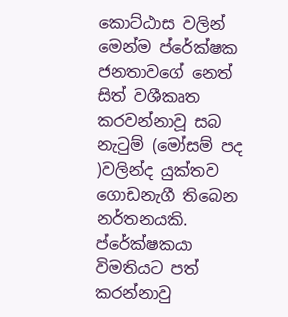කොට්ඨාස වලින් මෙන්ම ප්රේක්ෂක ජනතාවගේ නෙත් සිත් වශීකෘත කරවන්නාවූ සබ නැටුම් (මෝසම් පද )වලින්ද යුක්තව ගොඩනැගී තිබෙන නර්තනයකි. ප්රේක්ෂකයා විමතියට පත් කරන්නාවු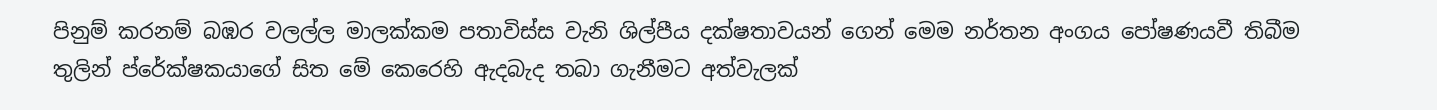පිනුම් කරනම් බඹර වලල්ල මාලක්කම පතාවිස්ස වැනි ශිල්පීය දක්ෂතාවයන් ගෙන් මෙම නර්තන අංගය පෝෂණයවී තිබීම තුලින් ප්රේක්ෂකයාගේ සිත මේ කෙරෙහි ඇදබැද තබා ගැනීමට අත්වැලක්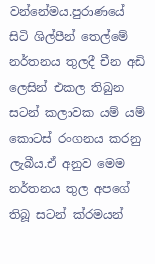වන්නේමය.පුරාණයේ සිටි ශිල්පීන් තෙල්මේ නර්තනය තුලදී චීන අඩි ලෙසින් එකල තිබුන සටන් කලාවක යම් යම් කොටස් රංගනය කරනු ලැබීය.ඒ අනුව මෙම නර්තනය තුල අපගේ තිබූ සටන් ක්රමයන්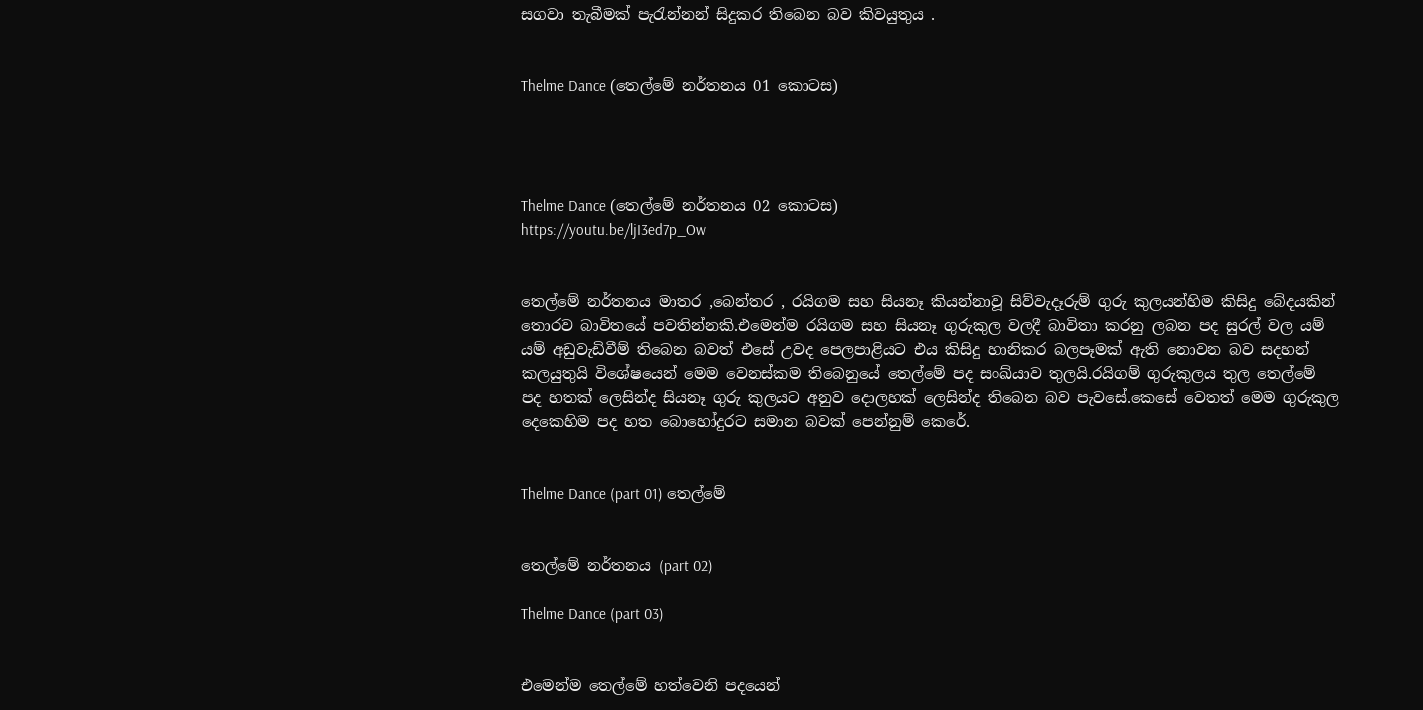සගවා තැබීමක් පැරැන්නන් සිදුකර තිබෙන බව කිවයුතුය .


Thelme Dance (තෙල්මේ නර්තනය 01 කොටස)




Thelme Dance (තෙල්මේ නර්තනය 02 කොටස)
https://youtu.be/ljI3ed7p_Ow


තෙල්මේ නර්තනය මාතර ,බෙන්තර , රයිගම සහ සියනෑ කියන්නාවූ සිව්වැදෑරුම් ගුරු කුලයන්හිම කිසිදු බේදයකින් තොරව බාවිතයේ පවතින්නකි.එමෙන්ම රයිගම සහ සියනෑ ගුරුකුල වලදී බාවිතා කරනු ලබන පද සුරල් වල යම් යම් අඩුවැඩිවීම් තිබෙන බවත් එසේ උවද පෙලපාළියට එය කිසිදු හානිකර බලපෑමක් ඇති නොවන බව සදහන් කලයුතුයි විශේෂයෙන් මෙම වෙනස්කම තිබෙනුයේ තෙල්මේ පද සංඛ්යාව තුලයි.රයිගම් ගුරුකුලය තුල තෙල්මේ පද හතක් ලෙසින්ද සියනෑ ගුරු කුලයට අනුව දොලහක් ලෙසින්ද තිබෙන බව පැවසේ.කෙසේ වෙතත් මෙම ගුරුකුල දෙකෙහිම පද හත බොහෝදුරට සමාන බවක් පෙන්නුම් කෙරේ.


Thelme Dance (part 01) තෙල්මේ


තෙල්මේ නර්තනය (part 02)

Thelme Dance (part 03)


එමෙන්ම තෙල්මේ හත්වෙනි පදයෙන්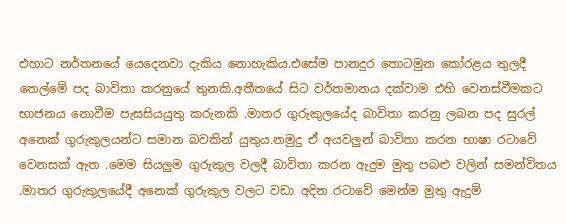එහාට නර්තනයේ යෙදෙනවා දැකිය නොහැකිය.එසේම පානදුර තොටමුන කෝරළය තුලදී තෙල්මේ පද බාවිතා කරනුයේ තුනකි.අතීතයේ සිට වර්තමානය දක්වාම එහි වෙනස්වීමකට භාජනය නොවීම පැසසියයුතු කරුනකි .මාතර ගුරුකුලයේද බාවිතා කරනු ලබන පද සුරල් අනෙක් ගුරුකුලයන්ට සමාන බවකින් යුතුය.නමුදු ඒ අයවලුන් බාවිතා කරන භාෂා රටාවේ වෙනසක් ඇත .මෙම සියලුම ගුරුකුල වලදී බාවිතා කරන ඇදුම මුතු පබළු වලින් සමන්විතය .මාතර ගුරුකුලයේදී අනෙක් ගුරුකුල වලට වඩා අදින රටාවේ මෙන්ම මුතු ඇදුම්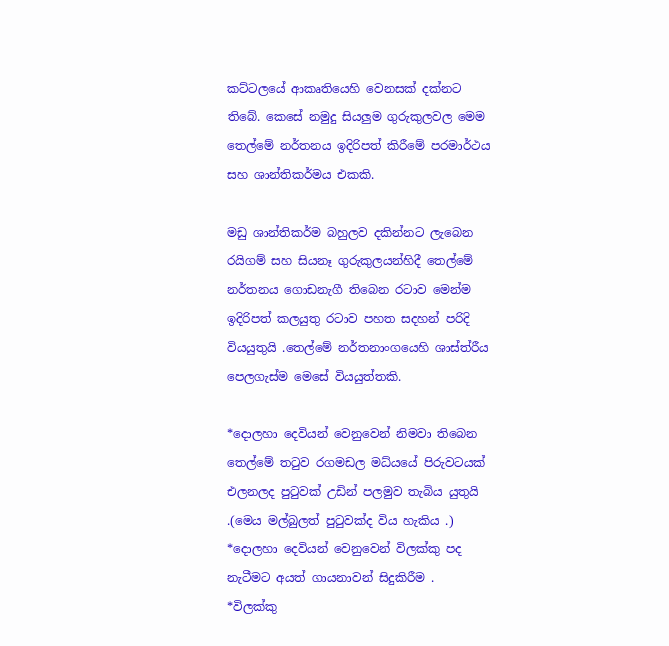කට්ටලයේ ආකෘතියෙහි වෙනසක් දක්නට තිබේ. කෙසේ නමුදු සියලුම ගුරුකුලවල මෙම තෙල්මේ නර්තනය ඉදිරිපත් කිරීමේ පරමාර්ථය සහ ශාන්තිකර්මය එකකි.

මඩු ශාන්තිකර්ම බහුලව දකින්නට ලැබෙන රයිගම් සහ සියනෑ ගුරුකුලයන්හිදී තෙල්මේ නර්තනය ගොඩනැගී තිබෙන රටාව මෙන්ම ඉදිරිපත් කලයුතු රටාව පහත සදහන් පරිදි වියයුතුයි .තෙල්මේ නර්තනාංගයෙහි ශාස්ත්රීය පෙලගැස්ම මෙසේ වියයුත්තකි.

*දොලහා දෙවියන් වෙනුවෙන් නිමවා තිබෙන තෙල්මේ තටුව රගමඩල මධ්යයේ පිරුවටයක් එලනලද පුටුවක් උඩින් පලමුව තැබිය යුතුයි .(මෙය මල්බුලත් පුටුවක්ද විය හැකිය .)
*දොලහා දෙවියන් වෙනුවෙන් විලක්කු පද නැටීමට අයත් ගායනාවන් සිදුකිරීම .
*විලක්කු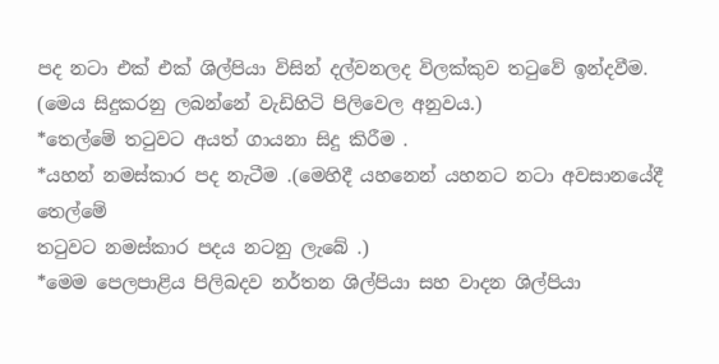පද නටා එක් එක් ශිල්පියා විසින් දල්වනලද විලක්කුව තටුවේ ඉන්දවීම.
(මෙය සිදුකරනු ලබන්නේ වැඩිහිටි පිලිවෙල අනුවය.)
*තෙල්මේ තටුවට අයත් ගායනා සිදු කිරීම .
*යහන් නමස්කාර පද නැටීම .(මෙහිදී යහනෙන් යහනට නටා අවසානයේදී තෙල්මේ
තටුවට නමස්කාර පදය නටනු ලැබේ .)
*මෙම පෙලපාළිය පිලිබදව නර්තන ශිල්පියා සහ වාදන ශිල්පියා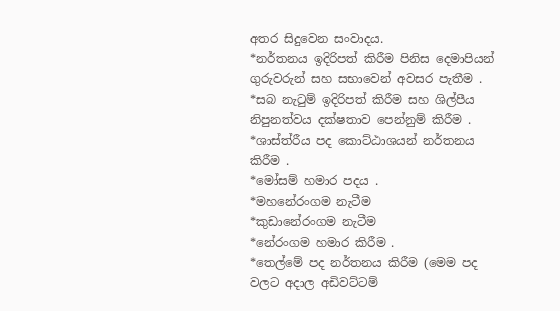අතර සිදුවෙන සංවාදය.
*නර්තනය ඉදිරිපත් කිරීම පිනිස දෙමාපියන් ගුරුවරුන් සහ සභාවෙන් අවසර පැතීම .
*සබ නැටුම් ඉදිරිපත් කිරීම සහ ශිල්පීය නිපුනත්වය දක්ෂතාව පෙන්නුම් කිරීම .
*ශාස්ත්රීය පද කොට්ඨාශයන් නර්තනය කිරීම .
*මෝසම් හමාර පදය .
*මහනේරංගම නැටීම
*කුඩානේරංගම නැටීම
*නේරංගම හමාර කිරීම .
*තෙල්මේ පද නර්තනය කිරීම (මෙම පද
වලට අදාල අඩිවට්ටම්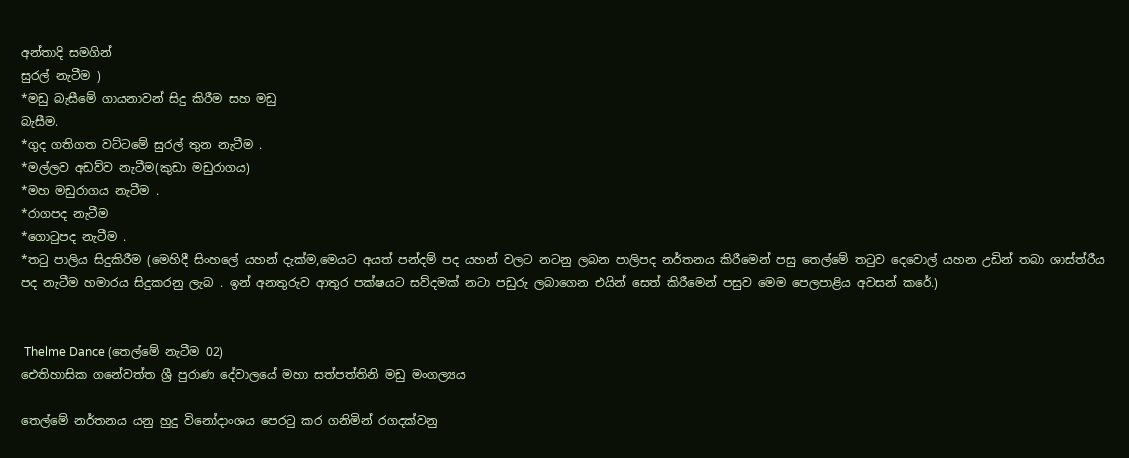අන්තාදි සමගින්
සුරල් නැටීම )
*මඩු බැසීමේ ගායනාවන් සිදු කිරීම සහ මඩු
බැසීම.
*ගුද ගතිගත වට්ටමේ සුරල් තුන නැටීම .
*මල්ලව අඩව්ව නැටීම(කුඩා මඩුරාගය)
*මහ මඩුරාගය නැටීම .
*රාගපද නැටීම
*ගොටුපද නැටීම .
*තටු පාලිය සිදුකිරීම (මෙහිදී සිංහලේ යහන් දැක්ම,මෙයට අයත් පන්දම් පද යහන් වලට නටනු ලබන පාලිපද නර්තනය කිරීමෙන් පසු තෙල්මේ තටුව දෙවොල් යහන උඩින් තබා ශාස්ත්රීය පද නැටීම හමාරය සිදුකරනු ලැබ . ඉන් අනතුරුව ආතුර පක්ෂයට සව්දමක් නටා පඩුරු ලබාගෙන එයින් සෙත් කිරීමෙන් පසුව මෙම පෙලපාළිය අවසන් කරේ.)


 Thelme Dance (තෙල්මේ නැටීම 02)
ඓතිහාසික ගනේවත්ත ශ්‍රී පුරාණ දේවාලයේ මහා සත්පත්තිනි මඩු මංගල්‍යය

තෙල්මේ නර්තනය යනු හුදු විනෝදාංශය පෙරටු කර ගනිමින් රගදක්වනු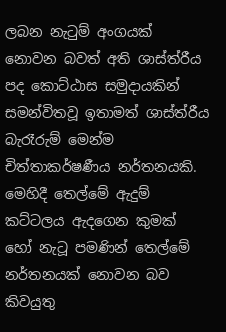ලබන නැටුම් අංගයක් නොවන බවත් අති ශාස්ත්රීය පද කොට්ඨාස සමුදායකින් සමන්විතවූ ඉතාමත් ශාස්ත්රීය බැරෑරුම් මෙන්ම චිත්තාකර්ෂණීය නර්තනයකි. මෙහිදී තෙල්මේ ඇදුම් කට්ටලය ඇදගෙන කුමක් හෝ නැටූ පමණින් තෙල්මේ නර්තනයක් නොවන බව කිවයුතු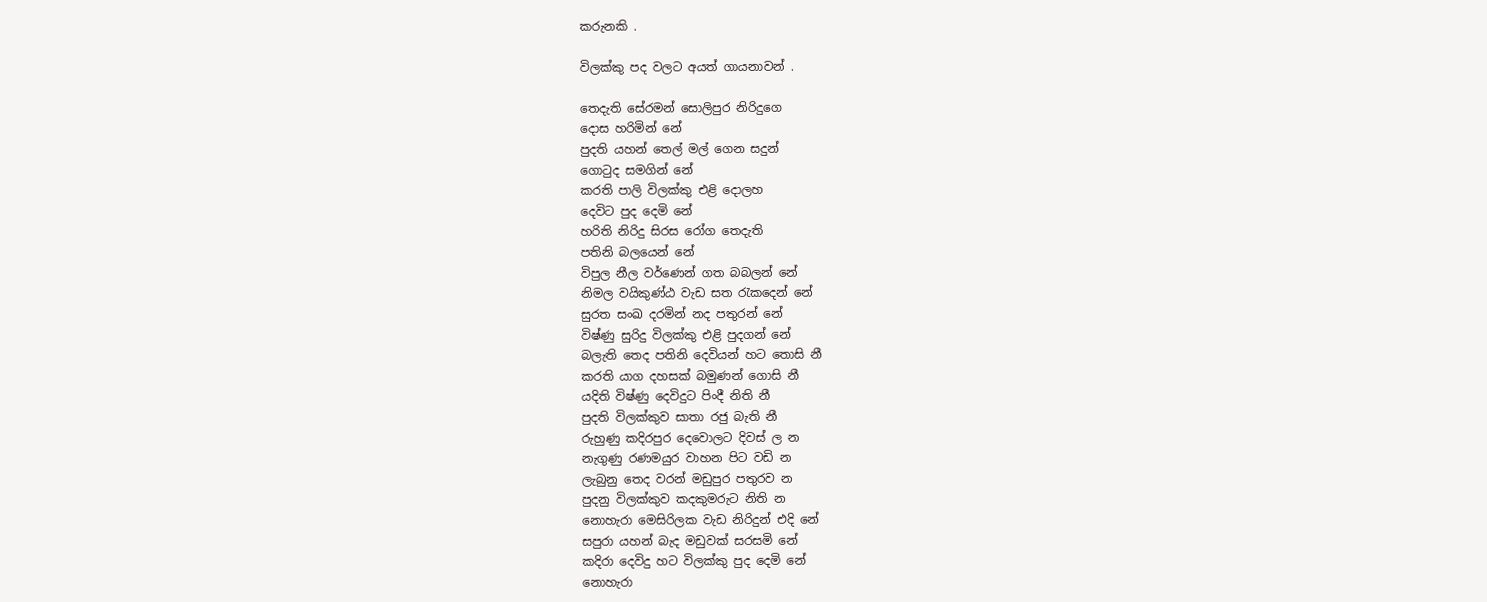කරුනකි .

විලක්කු පද වලට අයත් ගායනාවන් .

තෙදැති සේරමන් සොලිපුර නිරිදුගෙ
දොස හරිමින් නේ
පුදති යහන් තෙල් මල් ගෙන සදුන්
ගොටුද සමගින් නේ
කරති පාලි විලක්කු එළි දොලහ
දෙවිට පුද දෙමි නේ
හරිති නිරිදු සිරස රෝග තෙදැති
පතිනි බලයෙන් නේ
විපුල නීල වර්ණෙන් ගත බබලන් නේ
නිමල වයිකුණ්ඨ වැඩ සත රැකදෙන් නේ
සුරත සංඛ දරමින් නද පතුරන් නේ
විෂ්ණු සුරිදු විලක්කු එළි පුදගන් නේ
බලැති තෙද පතිනි දෙවියන් හට තොසි නී
කරති යාග දහසක් බමුණන් ගොසි නී
යදිති විෂ්ණු දෙවිදුට පිංදී නිති නී
පුදති විලක්කුව සාතා රජු බැති නී
රුහුණු කදිරපුර දෙවොලට දිවස් ල න
නැගුණු රණමයුර වාහන පිට වඩි න
ලැබුනු තෙද වරන් මඩුපුර පතුරව න
පුදනු විලක්කුව කදකුමරුට නිති න
නොහැරා මෙසිරිලක වැඩ නිරිදුන් එදි නේ
සපුරා යහන් බැද මඩුවක් සරසමි නේ
කදිරා දෙවිදු හට විලක්කු පුද දෙමි නේ
නොහැරා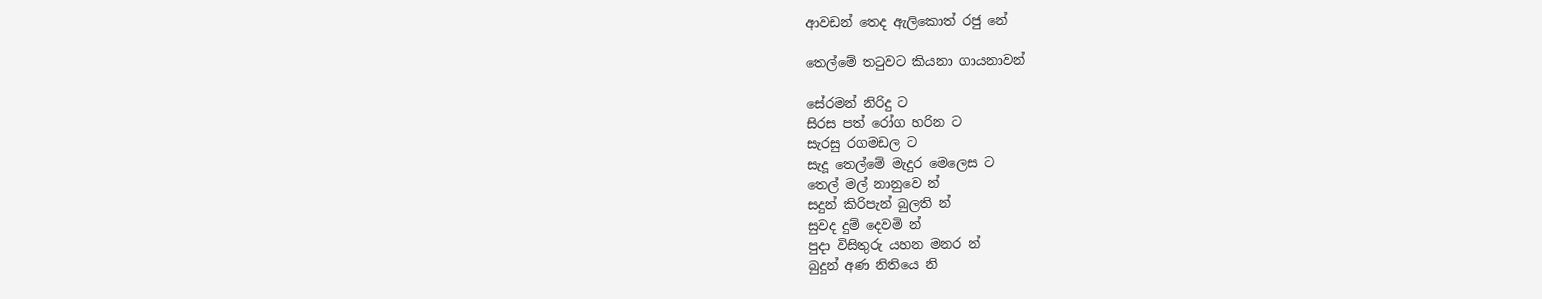ආවඩන් තෙද ඇලිකොත් රජු නේ

තෙල්මේ තටුවට කියනා ගායනාවන්

සේරමන් නිරිදු ට
සිරස පත් රෝග හරින ට
සැරසු රගමඩල ට
සැදූ තෙල්මේ මැදුර මෙලෙස ට
තෙල් මල් නානුවෙ න්
සදුන් කිරිපැන් බුලති න්
සුවද දුම් දෙවමි න්
පුදා විසිතුරු යහන මනර න්
බුදුන් අණ නිතියෙ නි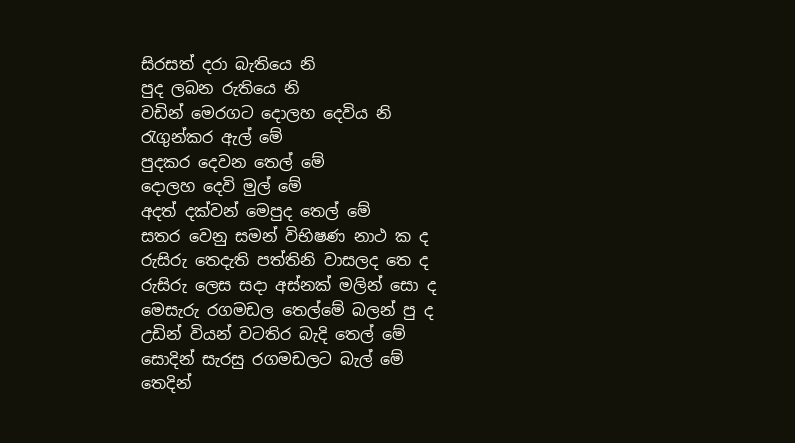සිරසත් දරා බැතියෙ නි
පුද ලබන රුතියෙ නි
වඩින් මෙරගට දොලහ දෙවිය නි
රැගුන්කර ඇල් මේ
පුදකර දෙවන තෙල් මේ
දොලහ දෙවි මුල් මේ
අදත් දක්වන් මෙපුද තෙල් මේ
සතර වෙනු සමන් විභිෂණ නාථ ක ද
රුසිරු තෙදැති පත්තිනි වාසලද තෙ ද
රුසිරු ලෙස සදා අස්නක් මලින් සො ද
මෙසැරු රගමඩල තෙල්මේ බලන් පු ද
උඩින් වියන් වටතිර බැදි තෙල් මේ
සොදින් සැරසු රගමඩලට බැල් මේ
තෙදින්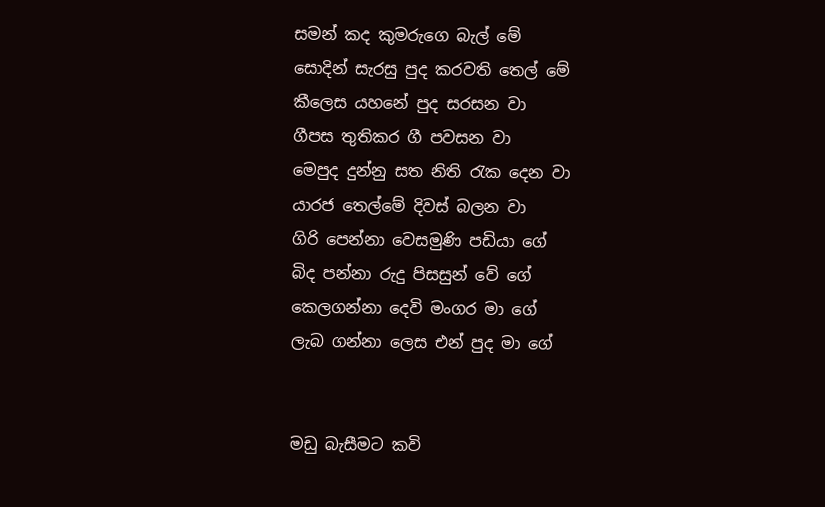සමන් කද කුමරුගෙ බැල් මේ
සොදින් සැරසු පුද කරවති තෙල් මේ
කීලෙස යහනේ පුද සරසන වා
ගීපස තුතිකර ගී පවසන වා
මෙපුද දුන්නු සත නිති රැක දෙන වා
යාරජ තෙල්මේ දිවස් බලන වා
ගිරි පෙන්නා වෙසමුණි පඩියා ගේ
බිද පන්නා රුදු පිසසුන් වේ ගේ
කෙලගන්නා දෙවි මංගර මා ගේ
ලැබ ගන්නා ලෙස එන් පුද මා ගේ


මඩු බැසීමට කවි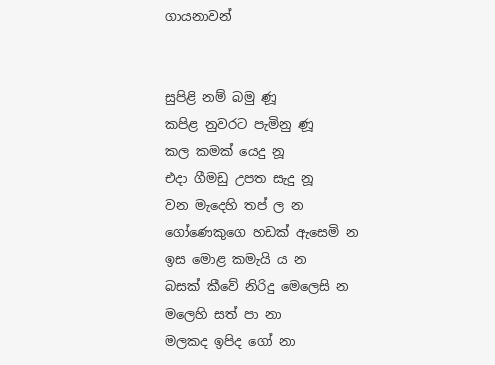ගායනාවන්


සුපිළි නම් බමු ණූ
කපිළ නුවරට පැමිනු ණූ
කල කමක් යෙදු නූ
එදා ගීමඩු උපත සැදු නූ
වන මැදෙහි තප් ල න
ගෝණෙකුගෙ හඩක් ඇසෙමි න
ඉස මොළ කමැයි ය න
බසක් කීවේ නිරිදු මෙලෙසි න
මලෙහි සත් පා නා
මලකද ඉපිද ගෝ නා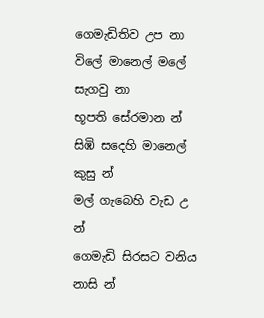ගෙමැඩිතිව උප නා
විලේ මානෙල් මලේ සැගවු නා
භූපති සේරමාන න්
සිඹි සදෙහි මානෙල් කුසු න්
මල් ගැබෙහි වැඩ උ න්
ගෙමැඩි සිරසට වනිය නාසි න්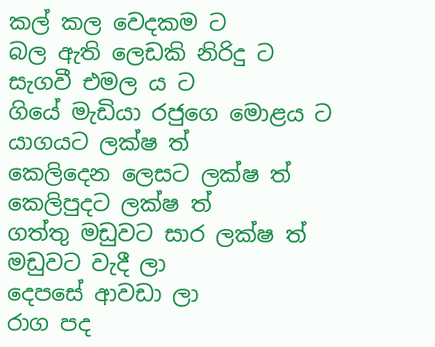කල් කල වෙදකම ට
බල ඇති ලෙඩකි නිරිදු ට
සැගවී එමල ය ට
ගියේ මැඩියා රජුගෙ මොළය ට
යාගයට ලක්ෂ ත්
කෙලිදෙන ලෙසට ලක්ෂ ත්
කෙලිපුදට ලක්ෂ ත්
ගත්තු මඩුවට සාර ලක්ෂ ත්
මඩුවට වැදී ලා
දෙපසේ ආවඩා ලා
රාග පද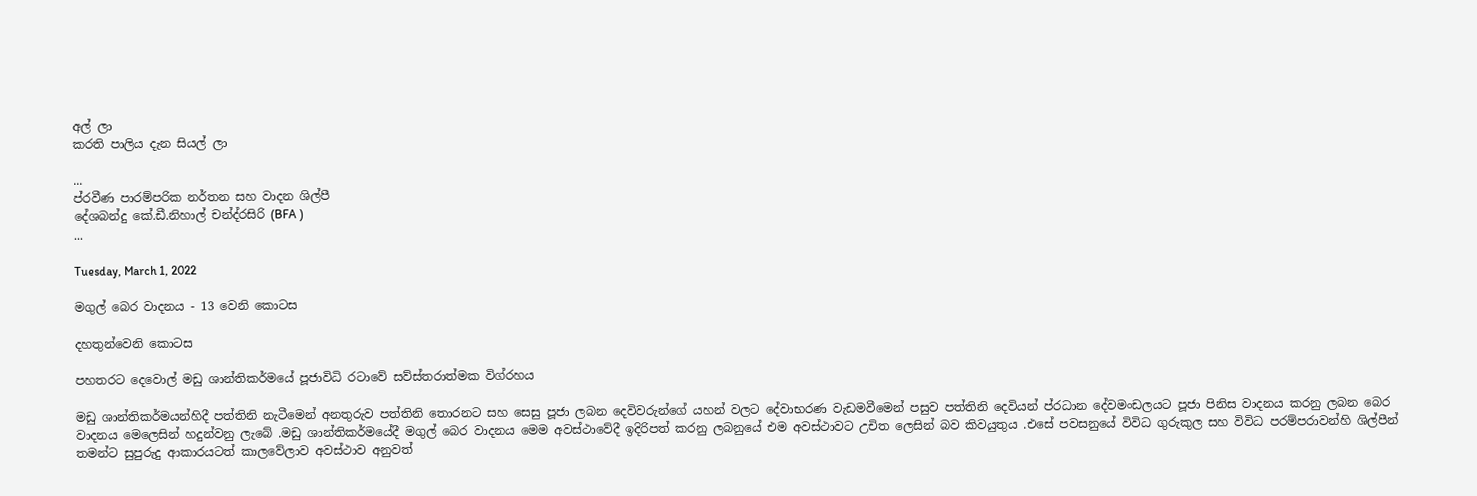අල් ලා
කරති පාලිය දැන සියල් ලා

...
ප්රවීණ පාරම්පරික නර්තන සහ වාදන ශිල්පී
දේශබන්දු කේ.ඩී.නිහාල් චන්ද්රසිරි (BFA )
...

Tuesday, March 1, 2022

මගුල් බෙර වාදනය - 13 වෙනි කොටස

දහතුන්වෙනි කොටස

පහතරට දෙවොල් මඩු ශාන්තිකර්මයේ පූජාවිධි රටාවේ සව්ස්තරාත්මක විග්රහය

මඩු ශාන්තිකර්මයන්හිදී පත්තිනි නැටීමෙන් අනතුරුව පත්තිනි තොරනට සහ සෙසු පූජා ලබන දෙවිවරුන්ගේ යහන් වලට දේවාභරණ වැඩමවීමෙන් පසුව පත්තිනි දෙවියන් ප්රධාන දේවමංඩලයට පූජා පිනිස වාදනය කරනු ලබන බෙර වාදනය මෙලෙසින් හදුන්වනු ලැබේ .මඩු ශාන්තිකර්මයේදී මගුල් බෙර වාදනය මෙම අවස්ථාවේදී ඉදිරිපත් කරනු ලබනුයේ එම අවස්ථාවට උචිත ලෙසින් බව කිවයුතුය .එසේ පවසනුයේ විවිධ ගුරුකුල සහ විවිධ පරම්පරාවන්හි ශිල්පීන් තමන්ට සුපුරුදු ආකාරයටත් කාලවේලාව අවස්ථාව අනුවත්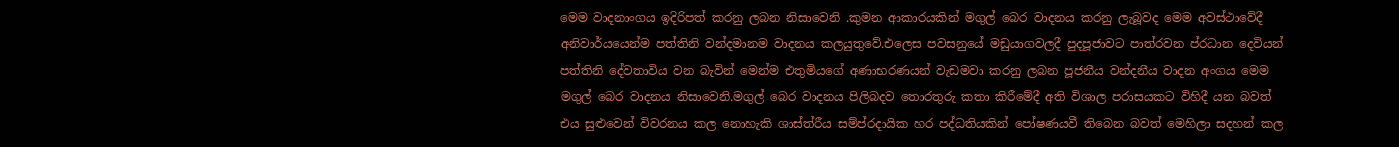මෙම වාදනාංගය ඉදිරිපත් කරනු ලබන නිසාවෙනි .කුමන ආකාරයකින් මගුල් බෙර වාදනය කරනු ලැබූවද මෙම අවස්ථාවේදී අනිවාර්යයෙන්ම පත්තිනි වන්දමානම වාදනය කලයුතුවේ.එලෙස පවසනුයේ මඩුයාගවලදී පුදපූජාවට පාත්රවන ප්රධාන දෙවියන් පත්තිනි දේවතාවිය වන බැවින් මෙන්ම එතුමියගේ අණාභරණයන් වැඩමවා කරනු ලබන පූජනීය වන්දනීය වාදන අංගය මෙම මගුල් බෙර වාදනය නිසාවෙනි.මගුල් බෙර වාදනය පිලිබදව තොරතුරු කතා කිරීමේදී අති විශාල පරාසයකට විහිදී යන බවත් එය සුළුවෙන් විවරනය කල නොහැකි ශාස්ත්රීය සම්ප්රදායික හර පද්ධතියකින් පෝෂණයවී තිබෙන බවත් මෙහිලා සදහන් කල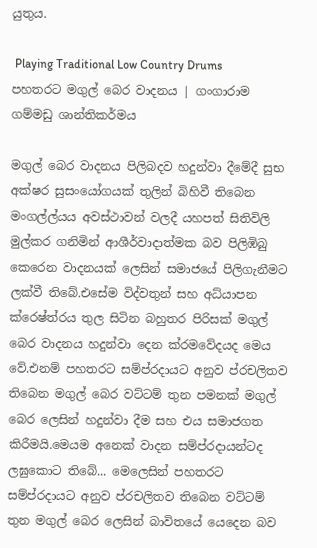යුතුය.

 Playing Traditional Low Country Drums
පහතරට මගුල් බෙර වාදනය | ගංගාරාම ගම්මඩු ශාන්තිකර්මය

මගුල් බෙර වාදනය පිලිබදව හදුන්වා දීමේදී සුභ අක්ෂර සුසංයෝගයක් තුලින් බිහිවී තිබෙන මංගල්ල්යය අවස්ථාවන් වලදී යහපත් සිතිවිලි මුල්කර ගනිමින් ආශීර්වාදාත්මක බව පිලිඹිබු කෙරෙන වාදනයක් ලෙසින් සමාජයේ පිලිගැනීමට ලක්වී තිබේ.එසේම විද්වතුන් සහ අධ්යාපන ක්රෙෂ්ත්රය තුල සිටින බහුතර පිරිසක් මගුල් බෙර වාදනය හදුන්වා දෙන ක්රමවේදයද මෙය වේ.එනම් පහතරට සම්ප්රදායට අනුව ප්රචලිතව තිබෙන මගුල් බෙර වට්ටම් තුන පමනක් මගුල් බෙර ලෙසින් හදුන්වා දීම සහ එය සමාජගත කිරීමයි.මෙයම අනෙක් වාදන සම්ප්රදායන්ටද ලඝුකොට තිබේ... මෙලෙසින් පහතරට සම්ප්රදායට අනුව ප්රචලිතව තිබෙන වට්ටම් තුන මගුල් බෙර ලෙසින් බාවිතයේ යෙදෙන බව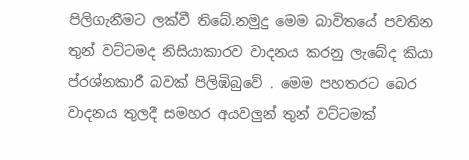පිලිගැනීමට ලක්වී තිබේ.නමුදු මෙම බාවිතයේ පවතින තුන් වට්ටමද නිසියාකාරව වාදනය කරනු ලැබේද කියා ප්රශ්නකාරී බවක් පිලිඹිබුවේ . මෙම පහතරට බෙර වාදනය තුලදී සමහර අයවලුන් තුන් වට්ටමක්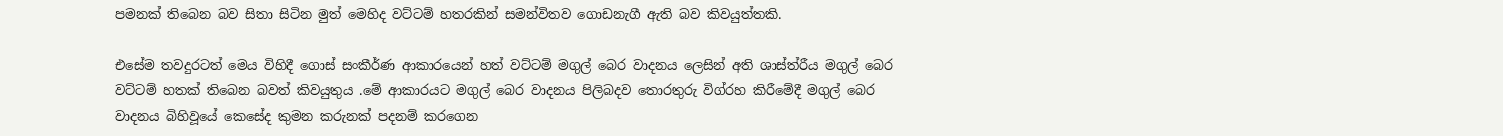පමනක් තිබෙන බව සිතා සිටින මුත් මෙහිද වට්ටම් හතරකින් සමන්විතව ගොඩනැගී ඇති බව කිවයුත්තකි.

එසේම තවදුරටත් මෙය විහිදී ගොස් සංකීර්ණ ආකාරයෙන් හත් වට්ටම් මගුල් බෙර වාදනය ලෙසින් අති ශාස්ත්රීය මගුල් බෙර වට්ටම් හතක් තිබෙන බවත් කිවයුතුය .මේ ආකාරයට මගුල් බෙර වාදනය පිලිබදව තොරතුරු විග්රහ කිරීමේදී මගුල් බෙර වාදනය බිහිවූයේ කෙසේද කුමන කරුනක් පදනම් කරගෙන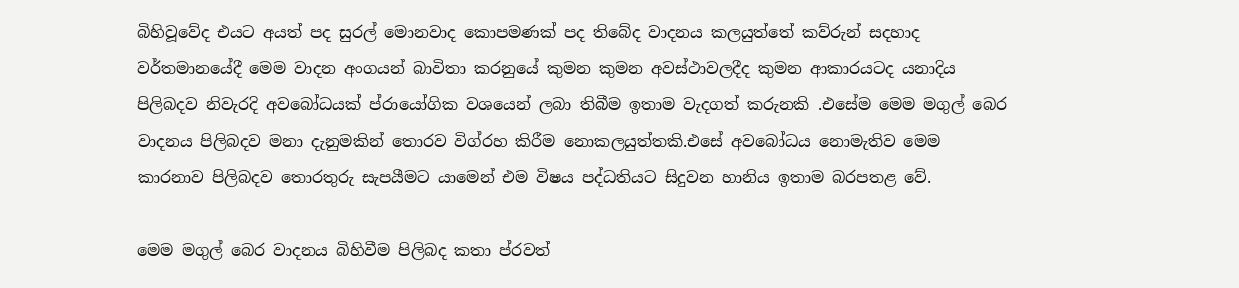බිහිවූවේද එයට අයත් පද සුරල් මොනවාද කොපමණක් පද තිබේද වාදනය කලයුත්තේ කව්රුන් සදහාද වර්තමානයේදී මෙම වාදන අංගයන් බාවිතා කරනුයේ කුමන කුමන අවස්ථාවලදීද කුමන ආකාරයටද යනාදිය පිලිබදව නිවැරදි අවබෝධයක් ප්රායෝගික වශයෙන් ලබා තිබීම ඉතාම වැදගත් කරුනකි .එසේම මෙම මගුල් බෙර වාදනය පිලිබදව මනා දැනුමකින් තොරව විග්රහ කිරීම නොකලයුත්තකි.එසේ අවබෝධය නොමැතිව මෙම කාරනාව පිලිබදව තොරතුරු සැපයීමට යාමෙන් එම විෂය පද්ධතියට සිදුවන හානිය ඉතාම බරපතළ වේ.

මෙම මගුල් බෙර වාදනය බිහිවීම පිලිබද කතා ප්රවත්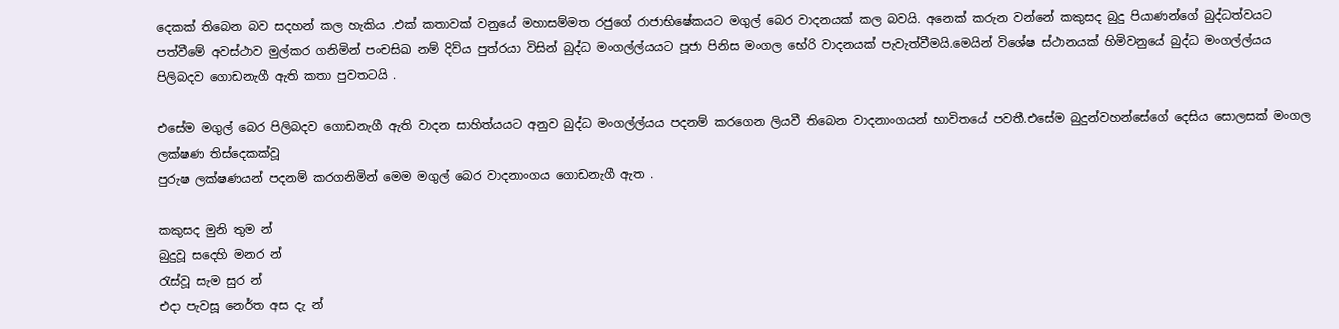දෙකක් තිබෙන බව සදහන් කල හැකිය .එක් කතාවක් වනුයේ මහාසම්මත රජුගේ රාජාභිෂේකයට මගුල් බෙර වාදනයක් කල බවයි. අනෙක් කරුන වන්නේ කකුසද බුදු පියාණන්ගේ බුද්ධත්වයට පත්වීමේ අවස්ථාව මුල්කර ගනිමින් පංචසිඛ නම් දිව්ය පුත්රයා විසින් බුද්ධ මංගල්ල්යයට පූජා පිනිස මංගල භේරි වාදනයක් පැවැත්වීමයි.මෙයින් විශේෂ ස්ථානයක් හිමිවනුයේ බුද්ධ මංගල්ල්යය පිලිබදව ගොඩනැගී ඇති කතා පුවතටයි .

එසේම මගුල් බෙර පිලිබදව ගොඩනැගී ඇති වාදන සාහිත්යයට අනුව බුද්ධ මංගල්ල්යය පදනම් කරගෙන ලියවී තිබෙන වාදනාංගයන් භාවිතයේ පවතී.එසේම බුදුන්වහන්සේගේ දෙසිය සොලසක් මංගල ලක්ෂණ තිස්දෙකක්වූ
පුරුෂ ලක්ෂණයන් පදනම් කරගනිමින් මෙම මගුල් බෙර වාදනාංගය ගොඩනැගී ඇත .

කකුසද මුනි තුම න්
බුදුවූ සදෙහි මනර න්
රැස්වූ සැම සුර න්
එදා පැවසූ නෙර්ත අස දැ න්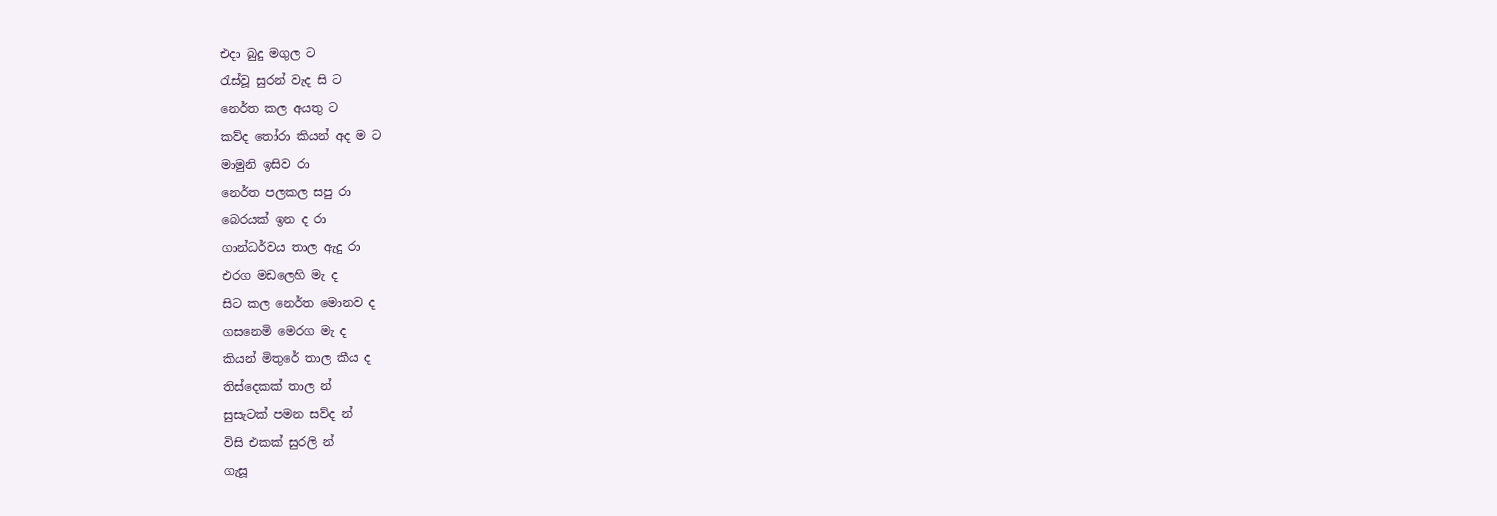එදා බුදු මගුල ට
රැස්වූ සුරන් වැද සි ට
නෙර්ත කල අයතු ට
කව්ද තෝරා කියන් අද ම ට
මාමුනි ඉසිව රා
නෙර්ත පලකල සපු රා
බෙරයක් ඉන ද රා
ගාන්ධර්වය තාල ඇදු රා
එරග මඩලෙහි මැ ද
සිට කල නෙර්ත මොනව ද
ගසනෙමි මෙරග මැ ද
කියන් මිතුරේ තාල කීය ද
තිස්දෙකක් තාල න්
සුසැටක් පමන සව්ද න්
විසි එකක් සුරලි න්
ගැසූ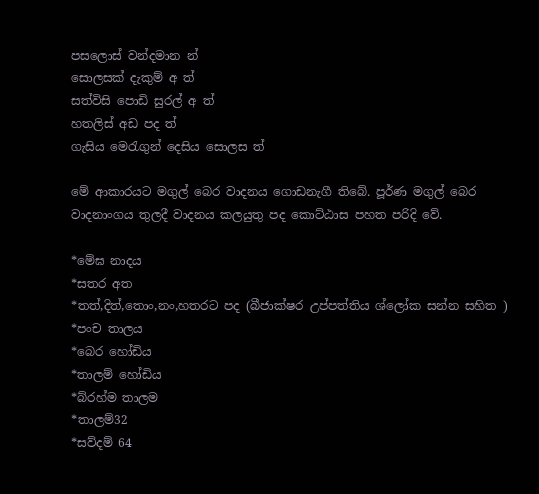පසලොස් වන්දමාන න්
සොලසක් දැකුම් අ ත්
සත්විසි පොඩි සුරල් අ ත්
හතලිස් අඩ පද ත්
ගැසිය මෙරැගුන් දෙසිය සොලස ත්

මේ ආකාරයට මගුල් බෙර වාදනය ගොඩනැගී තිබේ. පූර්ණ මගුල් බෙර වාදනාංගය තුලදී වාදනය කලයුතු පද කොට්ඨාස පහත පරිදි වේ.

*මේඝ නාදය
*සතර අත
*තත්,දිත්,තොං,නං,හතරට පද (බීජාක්ෂර උප්පත්තිය ශ්ලෝක සන්න සහිත )
*පංච තාලය
*බෙර හෝඩිය
*තාලම් හෝඩිය
*බ්රහ්ම තාලම
*තාලම්32
*සව්දම් 64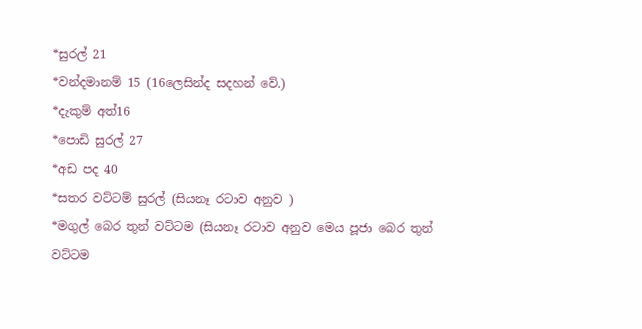*සුරල් 21
*වන්දමානම් 15 (16ලෙසින්ද සදහන් වේ.)
*දැකුම් අත්16
*පොඩි සුරල් 27
*අඩ පද 40
*සතර වට්ටම් සුරල් (සියනෑ රටාව අනුව )
*මගුල් බෙර තුන් වට්ටම (සියනෑ රටාව අනුව මෙය පූජා බෙර තුන් වට්ටම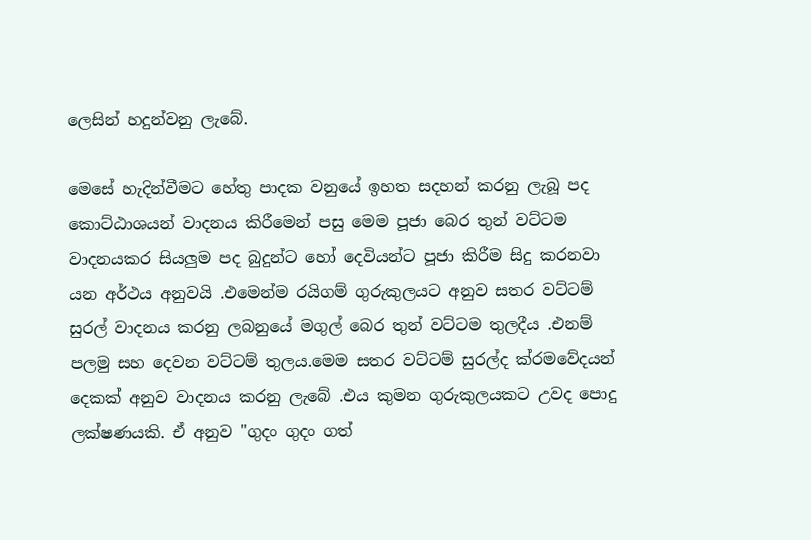ලෙසින් හදුන්වනු ලැබේ.

මෙසේ හැදින්වීමට හේතු පාදක වනුයේ ඉහත සදහන් කරනු ලැබූ පද කොට්ඨාශයන් වාදනය කිරීමෙන් පසු මෙම පූජා බෙර තුන් වට්ටම වාදනයකර සියලුම පද බුදුන්ට හෝ දෙවියන්ට පූජා කිරීම සිදු කරනවා යන අර්ථය අනුවයි .එමෙන්ම රයිගම් ගුරුකුලයට අනුව සතර වට්ටම් සුරල් වාදනය කරනු ලබනුයේ මගුල් බෙර තුන් වට්ටම තුලදීය .එනම් පලමු සහ දෙවන වට්ටම් තුලය.මෙම සතර වට්ටම් සුරල්ද ක්රමවේදයන් දෙකක් අනුව වාදනය කරනු ලැබේ .එය කුමන ගුරුකුලයකට උවද පොදු ලක්ෂණයකි. ඒ අනුව "ගුදං ගුදං ගත්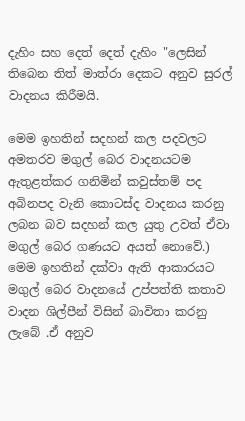දැහිං සහ දෙත් දෙත් දැහිං "ලෙසින් තිබෙන තිත් මාත්රා දෙකට අනුව සුරල් වාදනය කිරීමයි.

මෙම ඉහතින් සදහන් කල පදවලට අමතරව මගුල් බෙර වාදනයටම ඇතුළත්කර ගනිමින් කවුස්තම් පද අබිනපද වැනි කොටස්ද වාදනය කරනු ලබන බව සදහන් කල යුතු උවත් ඒවා මගුල් බෙර ගණයට අයත් නොවේ.) මෙම ඉහතින් දක්වා ඇති ආකාරයට මගුල් බෙර වාදනයේ උප්පත්ති කතාව වාදන ශිල්පීන් විසින් බාවිතා කරනු ලැබේ .ඒ අනුව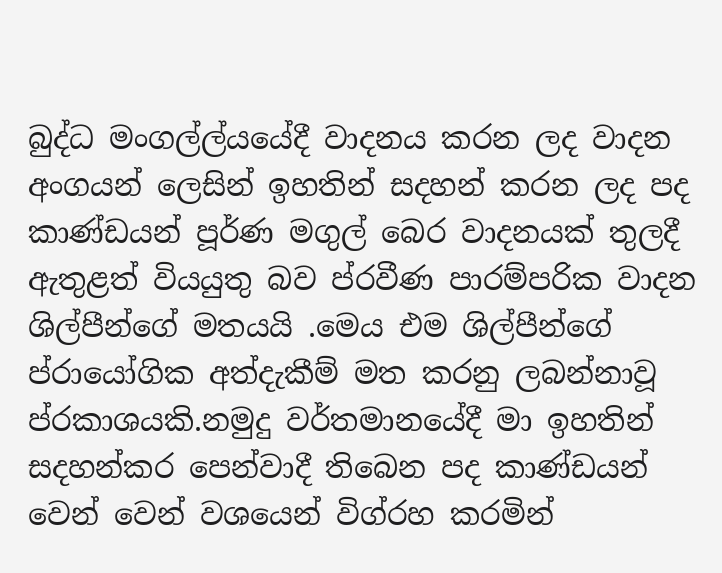බුද්ධ මංගල්ල්යයේදී වාදනය කරන ලද වාදන අංගයන් ලෙසින් ඉහතින් සදහන් කරන ලද පද කාණ්ඩයන් පූර්ණ මගුල් බෙර වාදනයක් තුලදී ඇතුළත් වියයුතු බව ප්රවීණ පාරම්පරික වාදන ශිල්පීන්ගේ මතයයි .මෙය එම ශිල්පීන්ගේ ප්රායෝගික අත්දැකීම් මත කරනු ලබන්නාවූ ප්රකාශයකි.නමුදු වර්තමානයේදී මා ඉහතින් සදහන්කර පෙන්වාදී තිබෙන පද කාණ්ඩයන් වෙන් වෙන් වශයෙන් විග්රහ කරමින්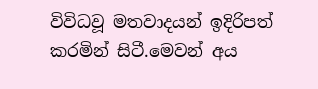විවිධවූ මතවාදයන් ඉදිරිපත් කරමින් සිටී.මෙවන් අය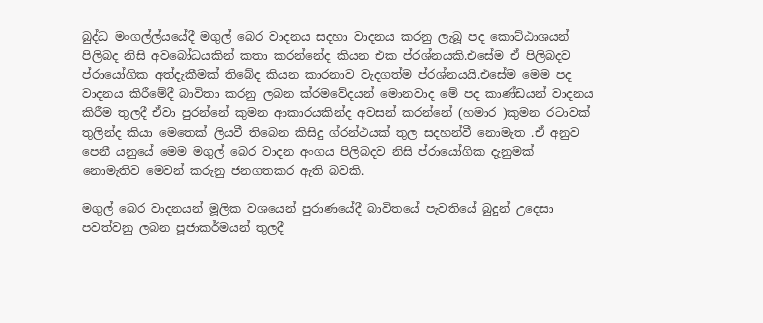බුද්ධ මංගල්ල්යයේදී මගුල් බෙර වාදනය සදහා වාදනය කරනු ලැබූ පද කොට්ඨාශයන් පිලිබද නිසි අවබෝධයකින් කතා කරන්නේද කියන එක ප්රශ්නයකි.එසේම ඒ පිලිබදව ප්රායෝගික අත්දැකීමක් තිබේද කියන කාරනාව වැදගත්ම ප්රශ්නයයි.එසේම මෙම පද වාදනය කිරීමේදී බාවිතා කරනු ලබන ක්රමවේදයන් මොනවාද මේ පද කාණ්ඩයන් වාදනය කිරීම තුලදී ඒවා පුරන්නේ කුමන ආකාරයකින්ද අවසන් කරන්නේ (හමාර )කුමන රටාවක් තුලින්ද කියා මෙතෙක් ලියවී තිබෙන කිසිදු ග්රන්ථයක් තුල සදහන්වී නොමැත .ඒ අනුව පෙනී යනුයේ මෙම මගුල් බෙර වාදන අංගය පිලිබදව නිසි ප්රායෝගික දැනුමක් නොමැතිව මෙවන් කරුනු ජනගතකර ඇති බවකි.

මගුල් බෙර වාදනයන් මූලික වශයෙන් පුරාණයේදී බාවිතයේ පැවතියේ බුදුන් උදෙසා පවත්වනු ලබන පූජාකර්මයන් තුලදී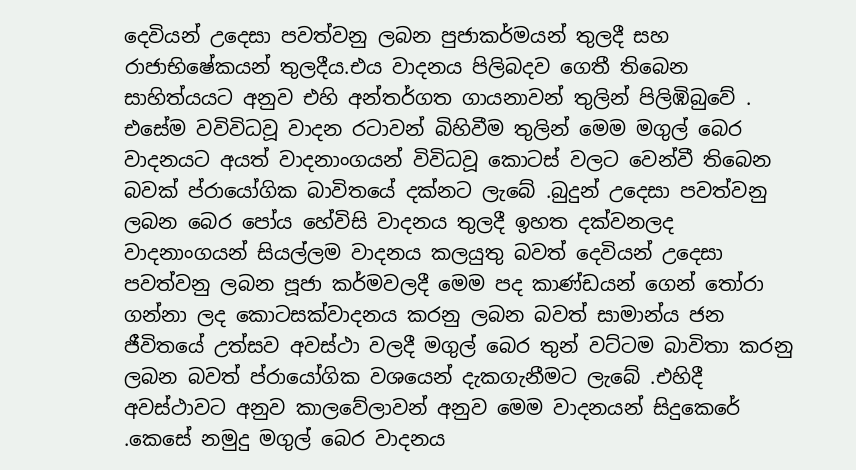දෙවියන් උදෙසා පවත්වනු ලබන පුජාකර්මයන් තුලදී සහ රාජාභිෂේකයන් තුලදීය.එය වාදනය පිලිබදව ගෙතී තිබෙන සාහිත්යයට අනුව එහි අන්තර්ගත ගායනාවන් තුලින් පිලිඹිබුවේ . එසේම වවිවිධවූ වාදන රටාවන් බිහිවීම තුලින් මෙම මගුල් බෙර වාදනයට අයත් වාදනාංගයන් විවිධවූ කොටස් වලට වෙන්වී තිබෙන බවක් ප්රායෝගික බාවිතයේ දක්නට ලැබේ .බුදුන් උදෙසා පවත්වනු ලබන බෙර පෝය හේවිසි වාදනය තුලදී ඉහත දක්වනලද වාදනාංගයන් සියල්ලම වාදනය කලයුතු බවත් දෙවියන් උදෙසා පවත්වනු ලබන පූජා කර්මවලදී මෙම පද කාණ්ඩයන් ගෙන් තෝරා ගන්නා ලද කොටසක්වාදනය කරනු ලබන බවත් සාමාන්ය ජන ජීවිතයේ උත්සව අවස්ථා වලදී මගුල් බෙර තුන් වට්ටම බාවිතා කරනු ලබන බවත් ප්රායෝගික වශයෙන් දැකගැනීමට ලැබේ .එහිදී අවස්ථාවට අනුව කාලවේලාවන් අනුව මෙම වාදනයන් සිදුකෙරේ .කෙසේ නමුදු මගුල් බෙර වාදනය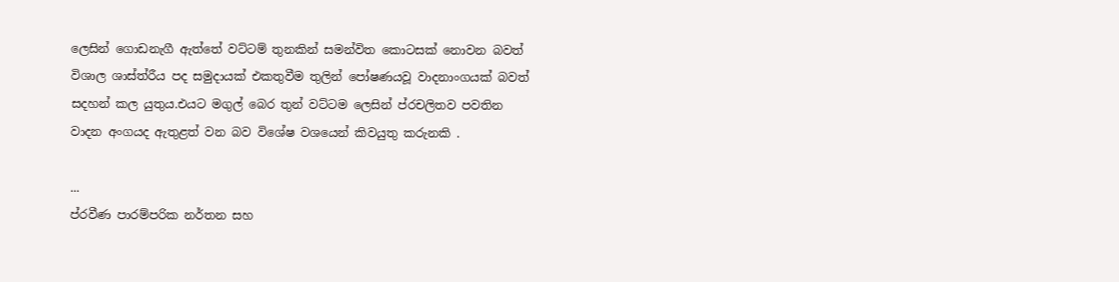ලෙසින් ගොඩනැගී ඇත්තේ වට්ටම් තුනකින් සමන්විත කොටසක් නොවන බවත් විශාල ශාස්ත්රීය පද සමුදායක් එකතුවීම තුලින් පෝෂණයවූ වාදනාංගයක් බවත් සදහන් කල යුතුය.එයට මගුල් බෙර තුන් වට්ටම ලෙසින් ප්රචලිතව පවතින වාදන අංගයද ඇතුළත් වන බව විශේෂ වශයෙන් කිවයුතු කරුනකි .

...
ප්රවීණ පාරම්පරික නර්තන සහ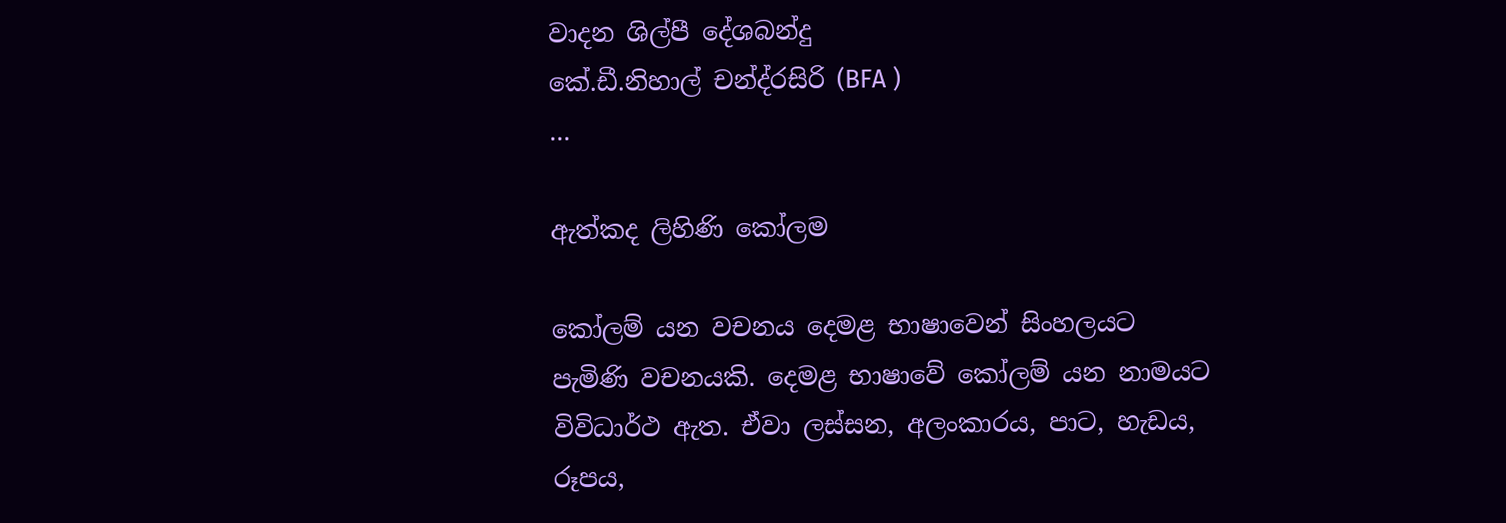වාදන ශිල්පී දේශබන්දු
කේ.ඩී.නිහාල් චන්ද්රසිරි (BFA )
...

ඇත්කද ලිහිණි කෝලම

කෝලම් යන වචනය දෙමළ භාෂාවෙන් සිංහලයට පැමිණි වචනයකි. දෙමළ භාෂාවේ කෝලම් යන නාමයට විවිධාර්ථ ඇත. ඒවා ලස්සන, අලංකාරය, පාට, හැඩය, රූපය,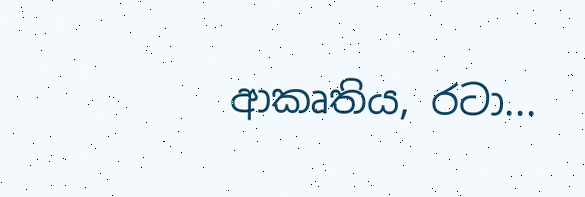ආකෘතිය, රටා...